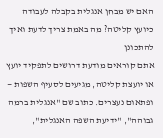האם יש מבחן אנגלית בקבלה לעבודה כיועץ קליטה? מה באמת צריך לדעת ואיך להתכונן
אתם קוראים מודעת דרושים לתפקיד יועץ או יועצת קליטה, מגיעים לסעיף השפות — ופתאום נעצרים. כתוב שם "אנגלית ברמה גבוהה", "ידיעת השפה האנגלית",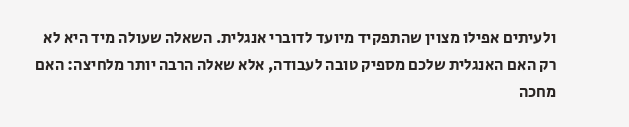ולעיתים אפילו מצוין שהתפקיד מיועד לדוברי אנגלית. השאלה שעולה מיד היא לא רק האם האנגלית שלכם מספיק טובה לעבודה, אלא שאלה הרבה יותר מלחיצה: האם מחכה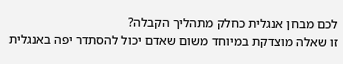לכם מבחן אנגלית כחלק מתהליך הקבלה?
זו שאלה מוצדקת במיוחד משום שאדם יכול להסתדר יפה באנגלית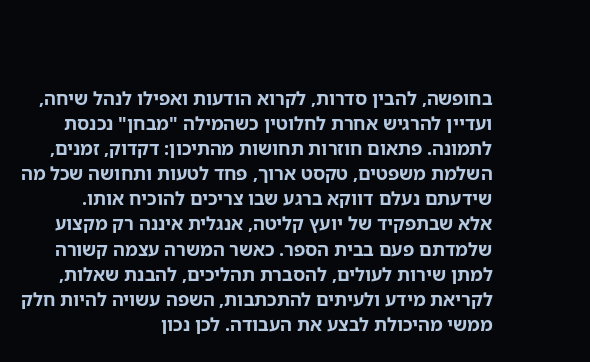בחופשה, להבין סדרות, לקרוא הודעות ואפילו לנהל שיחה, ועדיין להרגיש אחרת לחלוטין כשהמילה "מבחן" נכנסת לתמונה. פתאום חוזרות תחושות מהתיכון: דקדוק, זמנים, השלמת משפטים, טקסט ארוך, פחד לטעות ותחושה שכל מה שידעתם נעלם דווקא ברגע שבו צריכים להוכיח אותו.
אלא שבתפקיד של יועץ קליטה, אנגלית איננה רק מקצוע שלמדתם פעם בבית הספר. כאשר המשרה עצמה קשורה למתן שירות לעולים, להסברת תהליכים, להבנת שאלות, לקריאת מידע ולעיתים להתכתבות, השפה עשויה להיות חלק ממשי מהיכולת לבצע את העבודה. לכן נכון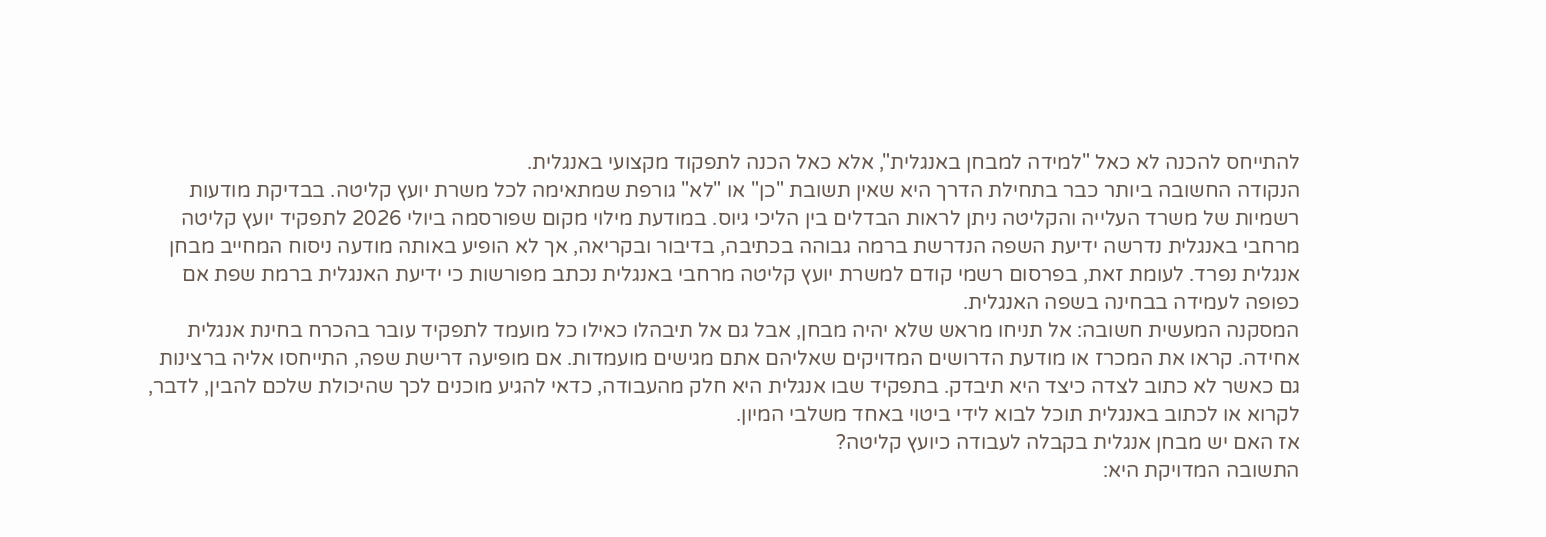להתייחס להכנה לא כאל "למידה למבחן באנגלית", אלא כאל הכנה לתפקוד מקצועי באנגלית.
הנקודה החשובה ביותר כבר בתחילת הדרך היא שאין תשובת "כן" או "לא" גורפת שמתאימה לכל משרת יועץ קליטה. בבדיקת מודעות רשמיות של משרד העלייה והקליטה ניתן לראות הבדלים בין הליכי גיוס. במודעת מילוי מקום שפורסמה ביולי 2026 לתפקיד יועץ קליטה מרחבי באנגלית נדרשה ידיעת השפה הנדרשת ברמה גבוהה בכתיבה, בדיבור ובקריאה, אך לא הופיע באותה מודעה ניסוח המחייב מבחן אנגלית נפרד. לעומת זאת, בפרסום רשמי קודם למשרת יועץ קליטה מרחבי באנגלית נכתב מפורשות כי ידיעת האנגלית ברמת שפת אם כפופה לעמידה בבחינה בשפה האנגלית.
המסקנה המעשית חשובה: אל תניחו מראש שלא יהיה מבחן, אבל גם אל תיבהלו כאילו כל מועמד לתפקיד עובר בהכרח בחינת אנגלית אחידה. קראו את המכרז או מודעת הדרושים המדויקים שאליהם אתם מגישים מועמדות. אם מופיעה דרישת שפה, התייחסו אליה ברצינות גם כאשר לא כתוב לצדה כיצד היא תיבדק. בתפקיד שבו אנגלית היא חלק מהעבודה, כדאי להגיע מוכנים לכך שהיכולת שלכם להבין, לדבר, לקרוא או לכתוב באנגלית תוכל לבוא לידי ביטוי באחד משלבי המיון.
אז האם יש מבחן אנגלית בקבלה לעבודה כיועץ קליטה?
התשובה המדויקת היא: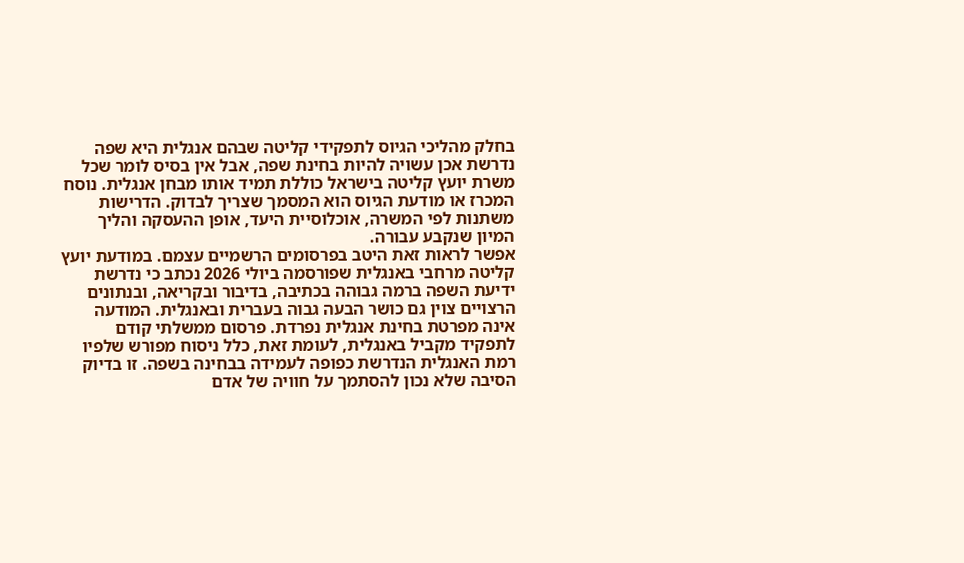בחלק מהליכי הגיוס לתפקידי קליטה שבהם אנגלית היא שפה נדרשת אכן עשויה להיות בחינת שפה, אבל אין בסיס לומר שכל משרת יועץ קליטה בישראל כוללת תמיד אותו מבחן אנגלית. נוסח המכרז או מודעת הגיוס הוא המסמך שצריך לבדוק. הדרישות משתנות לפי המשרה, אוכלוסיית היעד, אופן ההעסקה והליך המיון שנקבע עבורה.
אפשר לראות זאת היטב בפרסומים הרשמיים עצמם. במודעת יועץ קליטה מרחבי באנגלית שפורסמה ביולי 2026 נכתב כי נדרשת ידיעת השפה ברמה גבוהה בכתיבה, בדיבור ובקריאה, ובנתונים הרצויים צוין גם כושר הבעה גבוה בעברית ובאנגלית. המודעה אינה מפרטת בחינת אנגלית נפרדת. פרסום ממשלתי קודם לתפקיד מקביל באנגלית, לעומת זאת, כלל ניסוח מפורש שלפיו רמת האנגלית הנדרשת כפופה לעמידה בבחינה בשפה. זו בדיוק הסיבה שלא נכון להסתמך על חוויה של אדם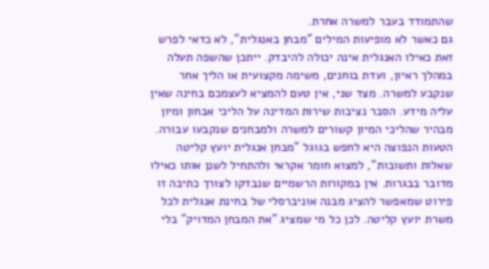שהתמודד בעבר למשרה אחרת.
גם כאשר לא מופיעות המילים "מבחן באנגלית", לא כדאי לפרש זאת כאילו האנגלית אינה יכולה להיבדק. ייתכן שהשפה תעלה במהלך ראיון, ועדת בוחנים, משימה מקצועית או הליך אחר שנקבע למשרה. מצד שני, אין טעם להמציא לעצמכם בחינה שאין עליה מידע. הסבר נציבות שירות המדינה על הליכי אבחון ומיון מבהיר שהליכי המיון קשורים למשרה ולמבחנים שנקבעו עבורה.
הטעות הנפוצה היא לחפש בגוגל "מבחן אנגלית יועץ קליטה שאלות ותשובות", למצוא חומר אקראי ולהתחיל לשנן אותו כאילו מדובר בבגרות. אין במקורות הרשמיים שנבדקו לצורך כתיבה זו פירוט שמאפשר להציג מבנה אוניברסלי של בחינת אנגלית לכל משרת יועץ קליטה. לכן כל מי שמציג "את המבחן המדויק" בלי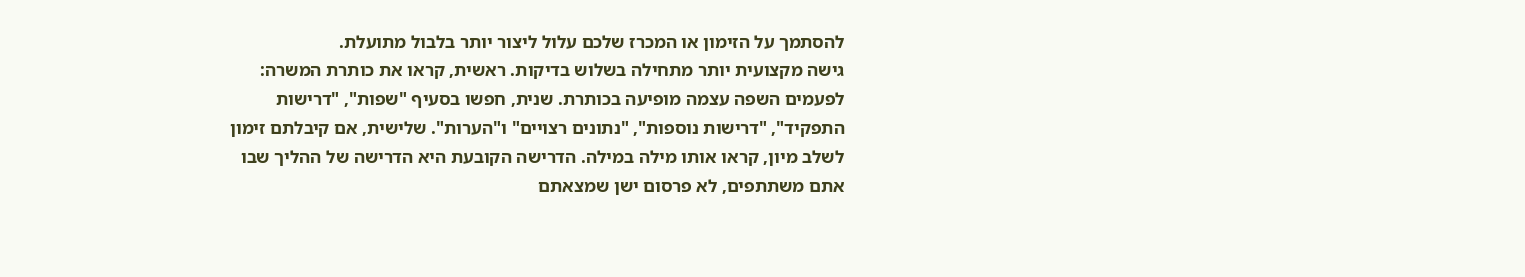להסתמך על הזימון או המכרז שלכם עלול ליצור יותר בלבול מתועלת.
גישה מקצועית יותר מתחילה בשלוש בדיקות. ראשית, קראו את כותרת המשרה: לפעמים השפה עצמה מופיעה בכותרת. שנית, חפשו בסעיף "שפות", "דרישות התפקיד", "דרישות נוספות", "נתונים רצויים" ו"הערות". שלישית, אם קיבלתם זימון לשלב מיון, קראו אותו מילה במילה. הדרישה הקובעת היא הדרישה של ההליך שבו אתם משתתפים, לא פרסום ישן שמצאתם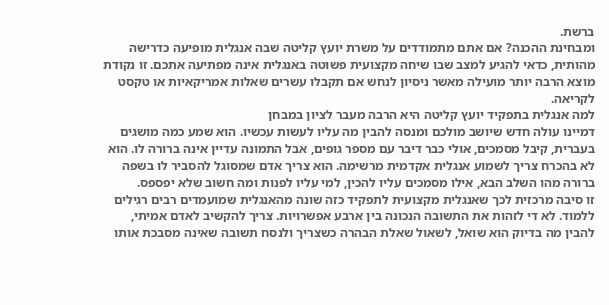ברשת.
ומבחינת ההכנה? אם אתם מתמודדים על משרת יועץ קליטה שבה אנגלית מופיעה כדרישה מהותית, כדאי להגיע למצב שבו שיחה מקצועית פשוטה באנגלית אינה מפתיעה אתכם. זו נקודת מוצא הרבה יותר מועילה מאשר ניסיון לנחש אם תקבלו עשרים שאלות אמריקאיות או טקסט לקריאה.
למה אנגלית בתפקיד יועץ קליטה היא הרבה מעבר לציון במבחן
דמיינו עולה חדש שיושב מולכם ומנסה להבין מה עליו לעשות עכשיו. הוא שמע כמה מושגים בעברית, קיבל מסמכים, אולי כבר דיבר עם מספר גופים, אבל התמונה עדיין אינה ברורה לו. הוא לא בהכרח צריך לשמוע אנגלית אקדמית מרשימה. הוא צריך אדם שמסוגל להסביר לו בשפה ברורה מהו השלב הבא, אילו מסמכים עליו להכין, למי עליו לפנות ומה חשוב שלא יפספס.
זו סיבה מרכזית לכך שאנגלית מקצועית לתפקיד כזה שונה מהאנגלית שמועמדים רבים רגילים ללמוד. לא די לזהות את התשובה הנכונה בין ארבע אפשרויות. צריך להקשיב לאדם אמיתי, להבין מה בדיוק הוא שואל, לשאול שאלת הבהרה כשצריך ולנסח תשובה שאינה מסבכת אותו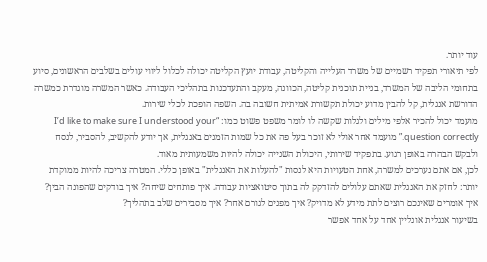עוד יותר.
לפי תיאורי תפקיד רשמיים של משרד העלייה והקליטה, עבודת יועץ הקליטה יכולה לכלול ליווי עולים בשלבים הראשונים, סיוע בתחומי הליבה של המשרד, בניית תוכנית קליטה, הכוונה, מעקב והתעדכנות בתהליכי העבודה. כאשר המשרה מוגדרת כמשרה הדורשת אנגלית, קל להבין מדוע יכולת תקשורת אמיתית חשובה בה. השפה הופכת לכלי שירות.
מועמד יכול להכיר אלפי מילים ולגלות שקשה לו לומר משפט פשוט כמו: “I’d like to make sure I understood your question correctly.” מועמד אחר אולי לא זוכר בעל פה את כל שמות הזמנים באנגלית, אך יודע להקשיב, להסביר, לנסח ולבקש הבהרה באופן רגוע. בתפקיד שירותי, היכולת השנייה יכולה להיות משמעותית מאוד.
לכן, אם אתם נערכים למשרה, אחת הטעויות היא לנסות "להעלות את האנגלית" באופן כללי. המטרה צריכה להיות ממוקדת יותר: לחזק את האנגלית שאתם עלולים להזדקק לה בתוך סיטואציות עבודה. איך פותחים שיחה? איך בודקים שהפונה הבין? איך אומרים שאינכם רוצים לתת מידע לא מדויק? איך מפנים לגורם אחר? איך מסבירים שלב בתהליך?
בשיעור אנגלית אונליין אחד על אחד אפשר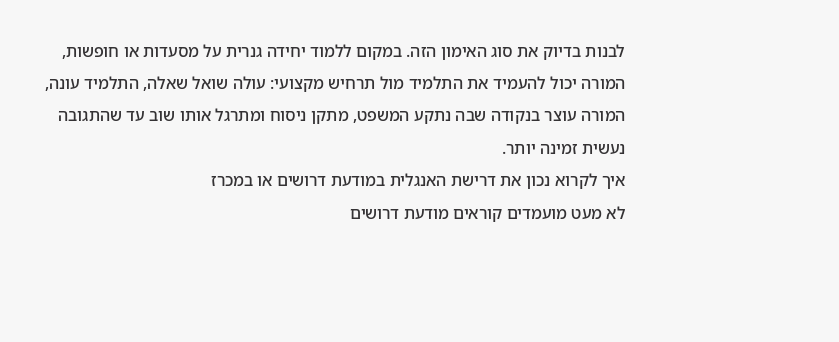לבנות בדיוק את סוג האימון הזה. במקום ללמוד יחידה גנרית על מסעדות או חופשות, המורה יכול להעמיד את התלמיד מול תרחיש מקצועי: עולה שואל שאלה, התלמיד עונה, המורה עוצר בנקודה שבה נתקע המשפט, מתקן ניסוח ומתרגל אותו שוב עד שהתגובה נעשית זמינה יותר.
איך לקרוא נכון את דרישת האנגלית במודעת דרושים או במכרז
לא מעט מועמדים קוראים מודעת דרושים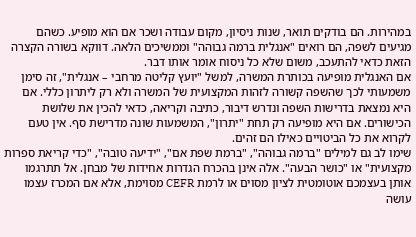במהירות. הם בודקים תואר, שנות ניסיון, מקום עבודה ושכר אם הוא מופיע. כשהם מגיעים לשפה, הם רואים "אנגלית ברמה גבוהה" וממשיכים הלאה. דווקא בשורה הקצרה הזאת כדאי להתעכב, משום שלא כל ניסוח אומר אותו דבר.
אם האנגלית מופיעה בכותרת המשרה, למשל "יועץ קליטה מרחבי – אנגלית", זה סימן משמעותי לכך שהשפה קשורה לזהות המקצועית של המשרה ולא רק ליתרון כללי. אם היא נמצאת בדרישות השפה ונדרש דיבור, כתיבה וקריאה, כדאי להכין את שלושת הכישורים. אם היא מופיעה רק תחת "יתרון", המשמעות שונה מדרישת סף. אין טעם לקרוא את כל הביטויים כאילו הם זהים.
שימו לב גם למילים "ברמה גבוהה", "ברמת שפת אם", "ידיעה טובה", "כדי קריאת ספרות מקצועית" או "כושר הבעה". אלה אינן בהכרח הגדרות אחידות של מבחן. אל תתרגמו אותן בעצמכם אוטומטית לציון מסוים או לרמת CEFR מסוימת, אלא אם המכרז עצמו עושה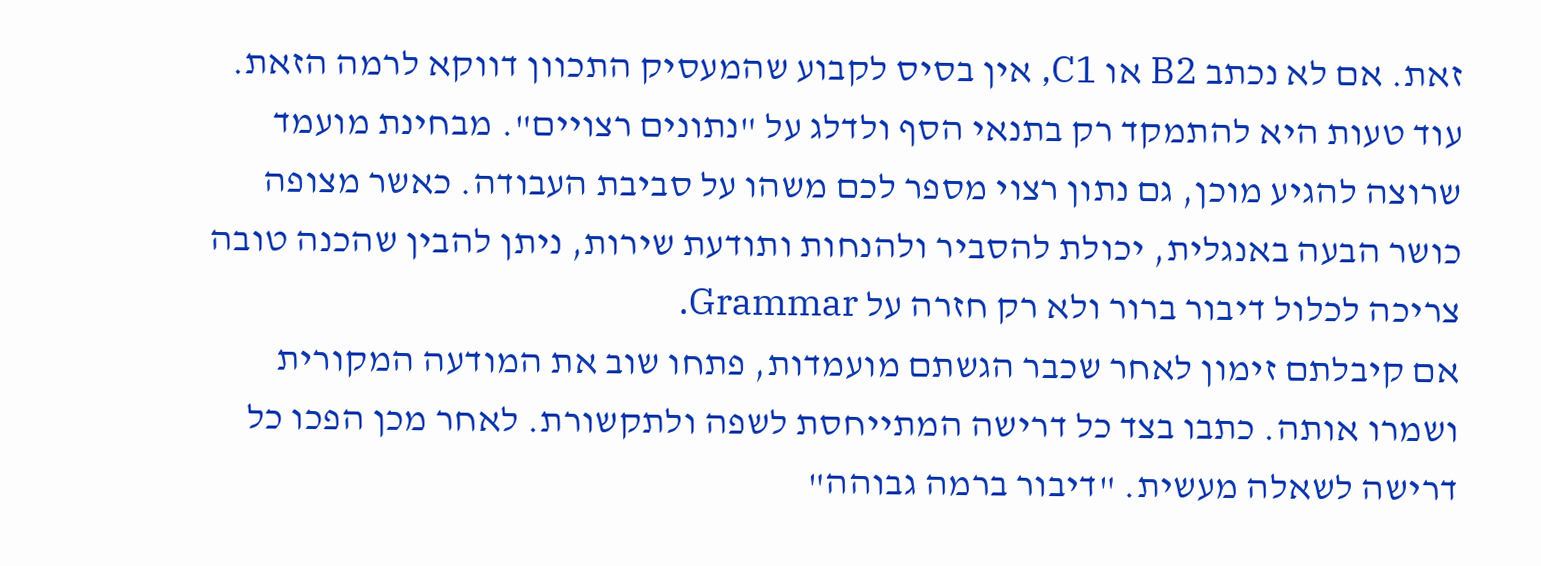זאת. אם לא נכתב B2 או C1, אין בסיס לקבוע שהמעסיק התכוון דווקא לרמה הזאת.
עוד טעות היא להתמקד רק בתנאי הסף ולדלג על "נתונים רצויים". מבחינת מועמד שרוצה להגיע מוכן, גם נתון רצוי מספר לכם משהו על סביבת העבודה. כאשר מצופה כושר הבעה באנגלית, יכולת להסביר ולהנחות ותודעת שירות, ניתן להבין שהכנה טובה צריכה לכלול דיבור ברור ולא רק חזרה על Grammar.
אם קיבלתם זימון לאחר שכבר הגשתם מועמדות, פתחו שוב את המודעה המקורית ושמרו אותה. כתבו בצד כל דרישה המתייחסת לשפה ולתקשורת. לאחר מכן הפכו כל דרישה לשאלה מעשית. "דיבור ברמה גבוהה"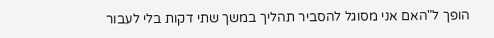הופך ל"האם אני מסוגל להסביר תהליך במשך שתי דקות בלי לעבור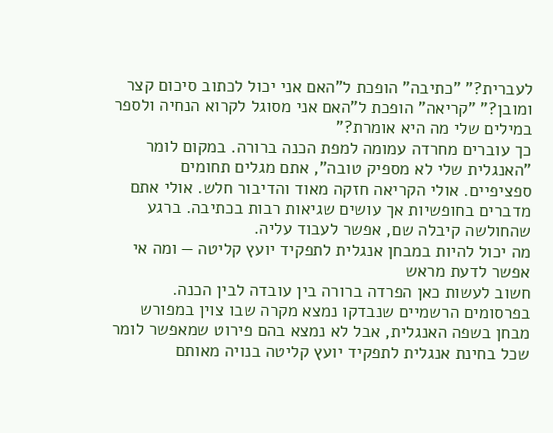לעברית?" "כתיבה" הופכת ל"האם אני יכול לכתוב סיכום קצר ומובן?" "קריאה" הופכת ל"האם אני מסוגל לקרוא הנחיה ולספר במילים שלי מה היא אומרת?"
כך עוברים מחרדה עמומה למפת הכנה ברורה. במקום לומר "האנגלית שלי לא מספיק טובה", אתם מגלים תחומים ספציפיים. אולי הקריאה חזקה מאוד והדיבור חלש. אולי אתם מדברים בחופשיות אך עושים שגיאות רבות בכתיבה. ברגע שהחולשה קיבלה שם, אפשר לעבוד עליה.
מה יכול להיות במבחן אנגלית לתפקיד יועץ קליטה — ומה אי אפשר לדעת מראש
חשוב לעשות כאן הפרדה ברורה בין עובדה לבין הכנה. בפרסומים הרשמיים שנבדקו נמצא מקרה שבו צוין במפורש מבחן בשפה האנגלית, אבל לא נמצא בהם פירוט שמאפשר לומר שכל בחינת אנגלית לתפקיד יועץ קליטה בנויה מאותם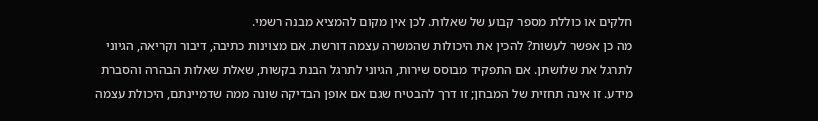חלקים או כוללת מספר קבוע של שאלות. לכן אין מקום להמציא מבנה רשמי.
מה כן אפשר לעשות? להכין את היכולות שהמשרה עצמה דורשת. אם מצוינות כתיבה, דיבור וקריאה, הגיוני לתרגל את שלושתן. אם התפקיד מבוסס שירות, הגיוני לתרגל הבנת בקשות, שאלת שאלות הבהרה והסברת מידע. זו אינה תחזית של המבחן; זו דרך להבטיח שגם אם אופן הבדיקה שונה ממה שדמיינתם, היכולת עצמה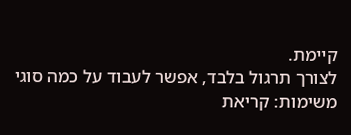קיימת.
לצורך תרגול בלבד, אפשר לעבוד על כמה סוגי משימות: קריאת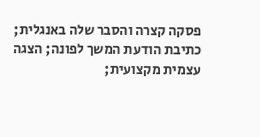פסקה קצרה והסבר שלה באנגלית; כתיבת הודעת המשך לפונה; הצגה עצמית מקצועית;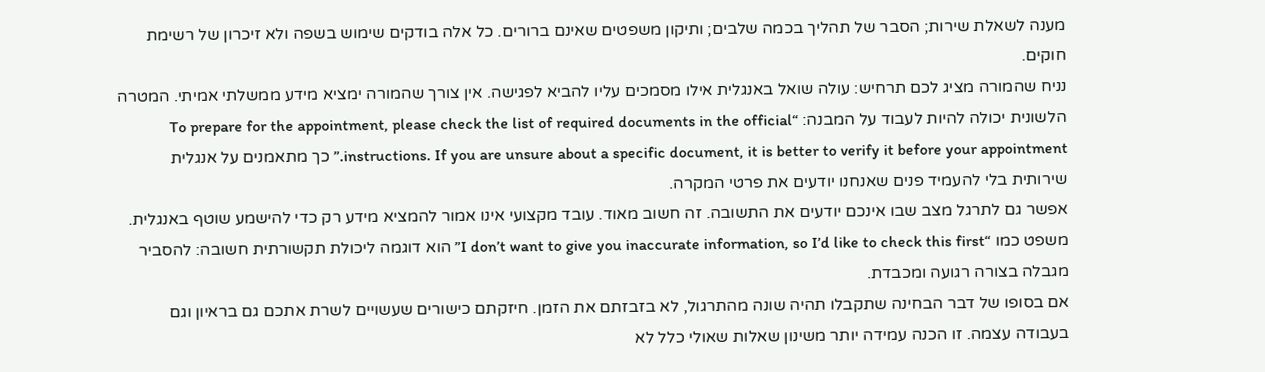מענה לשאלת שירות; הסבר של תהליך בכמה שלבים; ותיקון משפטים שאינם ברורים. כל אלה בודקים שימוש בשפה ולא זיכרון של רשימת חוקים.
נניח שהמורה מציג לכם תרחיש: עולה שואל באנגלית אילו מסמכים עליו להביא לפגישה. אין צורך שהמורה ימציא מידע ממשלתי אמיתי. המטרה הלשונית יכולה להיות לעבוד על המבנה: “To prepare for the appointment, please check the list of required documents in the official instructions. If you are unsure about a specific document, it is better to verify it before your appointment.” כך מתאמנים על אנגלית שירותית בלי להעמיד פנים שאנחנו יודעים את פרטי המקרה.
אפשר גם לתרגל מצב שבו אינכם יודעים את התשובה. זה חשוב מאוד. עובד מקצועי אינו אמור להמציא מידע רק כדי להישמע שוטף באנגלית. משפט כמו “I don’t want to give you inaccurate information, so I’d like to check this first” הוא דוגמה ליכולת תקשורתית חשובה: להסביר מגבלה בצורה רגועה ומכבדת.
אם בסופו של דבר הבחינה שתקבלו תהיה שונה מהתרגול, לא בזבזתם את הזמן. חיזקתם כישורים שעשויים לשרת אתכם גם בראיון וגם בעבודה עצמה. זו הכנה עמידה יותר משינון שאלות שאולי כלל לא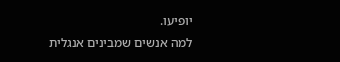יופיעו.
למה אנשים שמבינים אנגלית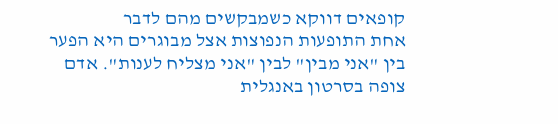קופאים דווקא כשמבקשים מהם לדבר
אחת התופעות הנפוצות אצל מבוגרים היא הפער בין "אני מבין" לבין "אני מצליח לענות". אדם צופה בסרטון באנגלית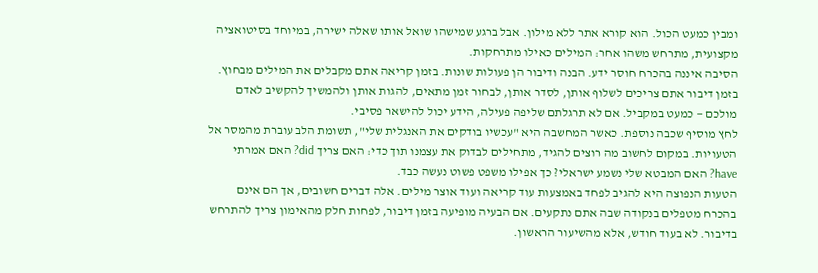ומבין כמעט הכול. הוא קורא אתר ללא מילון. אבל ברגע שמישהו שואל אותו שאלה ישירה, במיוחד בסיטואציה מקצועית, מתרחש משהו אחר: המילים כאילו מתרחקות.
הסיבה איננה בהכרח חוסר ידע. הבנה ודיבור הן פעולות שונות. בזמן קריאה אתם מקבלים את המילים מבחוץ. בזמן דיבור אתם צריכים לשלוף אותן, לסדר אותן, לבחור זמן מתאים, להגות אותן ולהמשיך להקשיב לאדם מולכם — כמעט במקביל. אם לא תרגלתם שליפה פעילה, הידע יכול להישאר פסיבי.
לחץ מוסיף שכבה נוספת. כאשר המחשבה היא "עכשיו בודקים את האנגלית שלי", תשומת הלב עוברת מהמסר אל הטעויות. במקום לחשוב מה רוצים להגיד, מתחילים לבדוק את עצמנו תוך כדי: האם צריך did? האם אמרתי have? האם המבטא שלי נשמע ישראלי? כך אפילו משפט פשוט נעשה כבד.
הטעות הנפוצה היא להגיב לפחד באמצעות עוד קריאה ועוד אוצר מילים. אלה דברים חשובים, אך הם אינם בהכרח מטפלים בנקודה שבה אתם נתקעים. אם הבעיה מופיעה בזמן דיבור, לפחות חלק מהאימון צריך להתרחש בדיבור. לא בעוד חודש, אלא מהשיעור הראשון.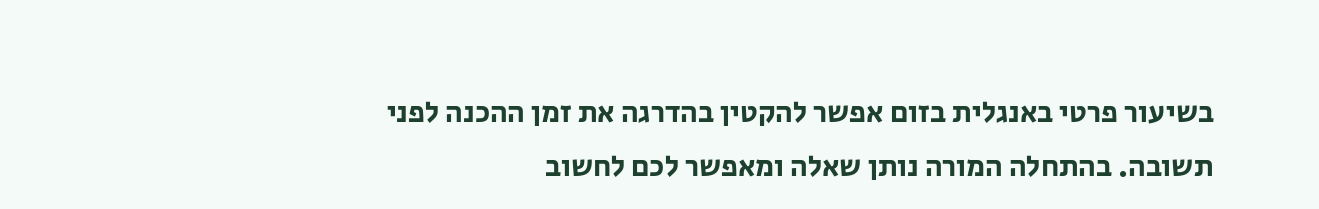בשיעור פרטי באנגלית בזום אפשר להקטין בהדרגה את זמן ההכנה לפני תשובה. בהתחלה המורה נותן שאלה ומאפשר לכם לחשוב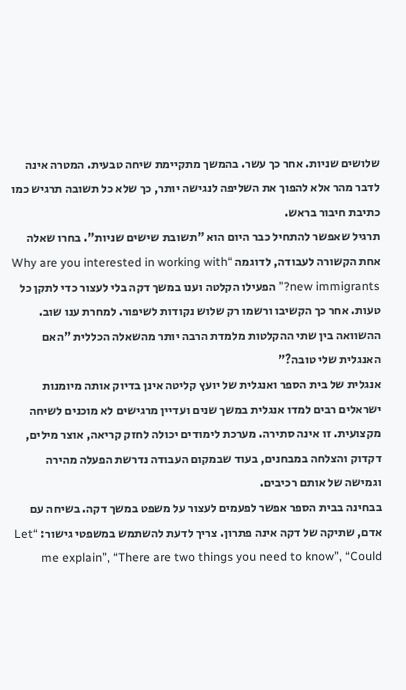שלושים שניות. אחר כך עשר. בהמשך מתקיימת שיחה טבעית. המטרה אינה לדבר מהר אלא להפוך את השליפה לנגישה יותר, כך שלא כל תשובה תרגיש כמו כתיבת חיבור בראש.
תרגיל שאפשר להתחיל כבר היום הוא "תשובת שישים שניות". בחרו שאלה אחת הקשורה לעבודה, לדוגמה “Why are you interested in working with new immigrants?” הפעילו הקלטה וענו במשך דקה בלי לעצור כדי לתקן כל טעות. אחר כך הקשיבו ורשמו רק שלוש נקודות לשיפור. למחרת ענו שוב. ההשוואה בין שתי ההקלטות מלמדת הרבה יותר מהשאלה הכללית "האם האנגלית שלי טובה?"
אנגלית של בית הספר ואנגלית של יועץ קליטה אינן בדיוק אותה מיומנות
ישראלים רבים למדו אנגלית במשך שנים ועדיין מרגישים לא מוכנים לשיחה מקצועית. זו אינה סתירה. מערכת לימודים יכולה לחזק קריאה, אוצר מילים, דקדוק והצלחה במבחנים, בעוד שבמקום העבודה נדרשת הפעלה מהירה וגמישה של אותם רכיבים.
בבחינה בבית הספר אפשר לפעמים לעצור על משפט במשך דקה. בשיחה עם אדם, שתיקה של דקה אינה פתרון. צריך לדעת להשתמש במשפטי גישור: “Let me explain”, “There are two things you need to know”, “Could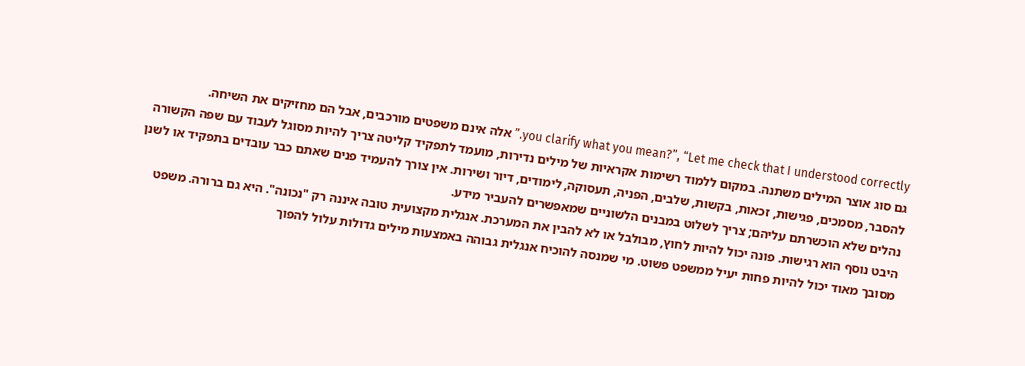you clarify what you mean?”, “Let me check that I understood correctly.” אלה אינם משפטים מורכבים, אבל הם מחזיקים את השיחה.
גם סוג אוצר המילים משתנה. במקום ללמוד רשימות אקראיות של מילים נדירות, מועמד לתפקיד קליטה צריך להיות מסוגל לעבוד עם שפה הקשורה להסבר, מסמכים, פגישות, זכאות, בקשות, שלבים, הפניה, תעסוקה, לימודים, דיור ושירות. אין צורך להעמיד פנים שאתם כבר עובדים בתפקיד או לשנן נהלים שלא הוכשרתם עליהם; צריך לשלוט במבנים הלשוניים שמאפשרים להעביר מידע.
היבט נוסף הוא רגישות. פונה יכול להיות לחוץ, מבולבל או לא להבין את המערכת. אנגלית מקצועית טובה איננה רק "נכונה". היא גם ברורה. משפט מסובך מאוד יכול להיות פחות יעיל ממשפט פשוט. מי שמנסה להוכיח אנגלית גבוהה באמצעות מילים גדולות עלול להפוך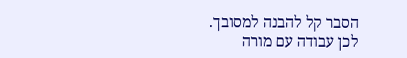הסבר קל להבנה למסובך.
לכן עבודה עם מורה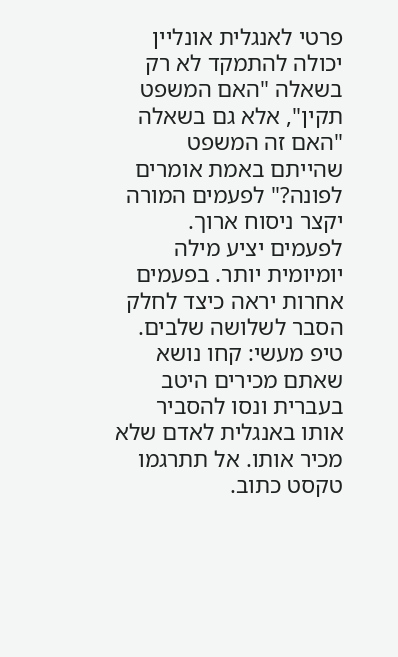פרטי לאנגלית אונליין יכולה להתמקד לא רק בשאלה "האם המשפט תקין", אלא גם בשאלה "האם זה המשפט שהייתם באמת אומרים לפונה?" לפעמים המורה יקצר ניסוח ארוך. לפעמים יציע מילה יומיומית יותר. בפעמים אחרות יראה כיצד לחלק הסבר לשלושה שלבים.
טיפ מעשי: קחו נושא שאתם מכירים היטב בעברית ונסו להסביר אותו באנגלית לאדם שלא מכיר אותו. אל תתרגמו טקסט כתוב.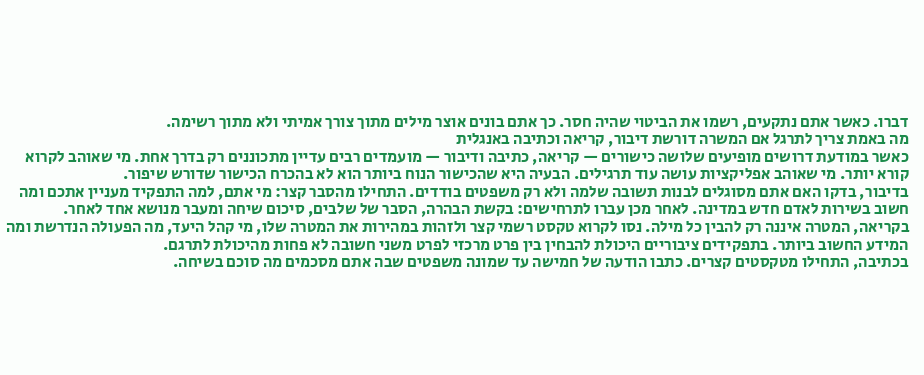דברו. כאשר אתם נתקעים, רשמו את הביטוי שהיה חסר. כך אתם בונים אוצר מילים מתוך צורך אמיתי ולא מתוך רשימה.
מה באמת צריך לתרגל אם המשרה דורשת דיבור, קריאה וכתיבה באנגלית
כאשר במודעת דרושים מופיעים שלושה כישורים — קריאה, כתיבה ודיבור — מועמדים רבים עדיין מתכוננים רק בדרך אחת. מי שאוהב לקרוא קורא יותר. מי שאוהב אפליקציות עושה עוד תרגילים. הבעיה היא שהכישור הנוח ביותר הוא לא בהכרח הכישור שדורש שיפור.
בדיבור, בדקו האם אתם מסוגלים לבנות תשובה שלמה ולא רק משפטים בודדים. התחילו מהסבר קצר: מי אתם, למה התפקיד מעניין אתכם ומה חשוב בשירות לאדם חדש במדינה. לאחר מכן עברו לתרחישים: בקשת הבהרה, הסבר של שלבים, סיכום שיחה ומעבר מנושא אחד לאחר.
בקריאה, המטרה איננה רק להבין כל מילה. נסו לקרוא טקסט רשמי קצר ולזהות במהירות את המטרה שלו, מי קהל היעד, מה הפעולה הנדרשת ומה המידע החשוב ביותר. בתפקידים ציבוריים היכולת להבחין בין פרט מרכזי לפרט משני חשובה לא פחות מהיכולת לתרגם.
בכתיבה, התחילו מטקסטים קצרים. כתבו הודעה של חמישה עד שמונה משפטים שבה אתם מסכמים מה סוכם בשיחה.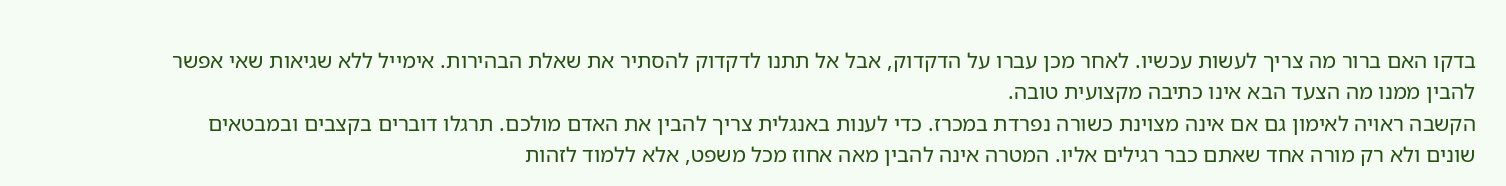בדקו האם ברור מה צריך לעשות עכשיו. לאחר מכן עברו על הדקדוק, אבל אל תתנו לדקדוק להסתיר את שאלת הבהירות. אימייל ללא שגיאות שאי אפשר להבין ממנו מה הצעד הבא אינו כתיבה מקצועית טובה.
הקשבה ראויה לאימון גם אם אינה מצוינת כשורה נפרדת במכרז. כדי לענות באנגלית צריך להבין את האדם מולכם. תרגלו דוברים בקצבים ובמבטאים שונים ולא רק מורה אחד שאתם כבר רגילים אליו. המטרה אינה להבין מאה אחוז מכל משפט, אלא ללמוד לזהות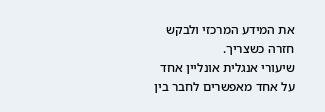את המידע המרכזי ולבקש חזרה כשצריך.
שיעורי אנגלית אונליין אחד על אחד מאפשרים לחבר בין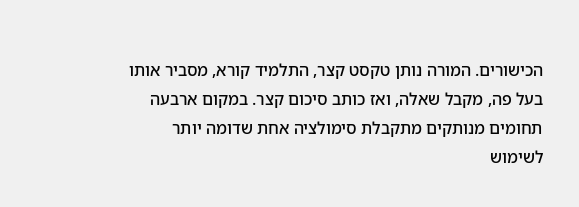הכישורים. המורה נותן טקסט קצר, התלמיד קורא, מסביר אותו בעל פה, מקבל שאלה, ואז כותב סיכום קצר. במקום ארבעה תחומים מנותקים מתקבלת סימולציה אחת שדומה יותר לשימוש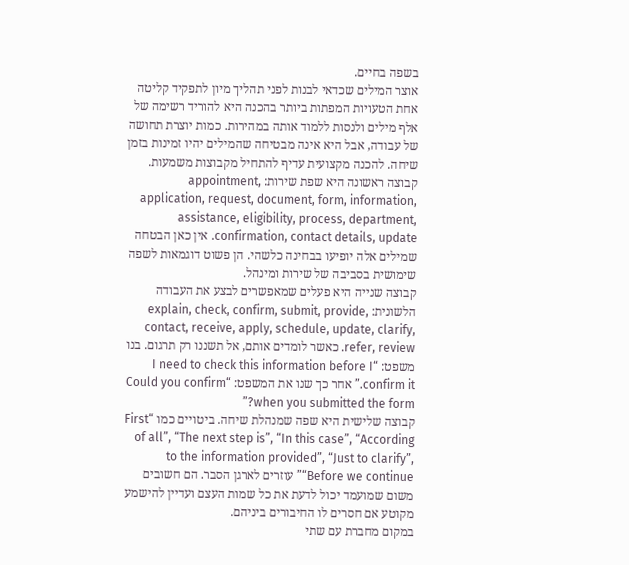בשפה בחיים.
אוצר המילים שכדאי לבנות לפני תהליך מיון לתפקיד קליטה
אחת הטעויות המפתות ביותר בהכנה היא להוריד רשימה של אלף מילים ולנסות ללמוד אותה במהירות. כמות יוצרת תחושה של עבודה, אבל היא אינה מבטיחה שהמילים יהיו זמינות בזמן שיחה. להכנה מקצועית עדיף להתחיל מקבוצות משמעות.
קבוצה ראשונה היא שפת שירות: appointment, application, request, document, form, information, assistance, eligibility, process, department, confirmation, contact details, update. אין כאן הבטחה שמילים אלה יופיעו בבחינה כלשהי. הן פשוט דוגמאות לשפה שימושית בסביבה של שירות ומינהל.
קבוצה שנייה היא פעלים שמאפשרים לבצע את העבודה הלשונית: explain, check, confirm, submit, provide, contact, receive, apply, schedule, update, clarify, refer, review. כאשר לומדים אותם, אל תשננו רק תרגום. בנו משפט: “I need to check this information before I confirm it.” אחר כך שנו את המשפט: “Could you confirm when you submitted the form?”
קבוצה שלישית היא שפה שמנהלת שיחה. ביטויים כמו “First of all”, “The next step is”, “In this case”, “According to the information provided”, “Just to clarify”, “Before we continue” עוזרים לארגן הסבר. הם חשובים משום שמועמד יכול לדעת את כל שמות העצם ועדיין להישמע מקוטע אם חסרים לו החיבורים ביניהם.
במקום מחברת עם שתי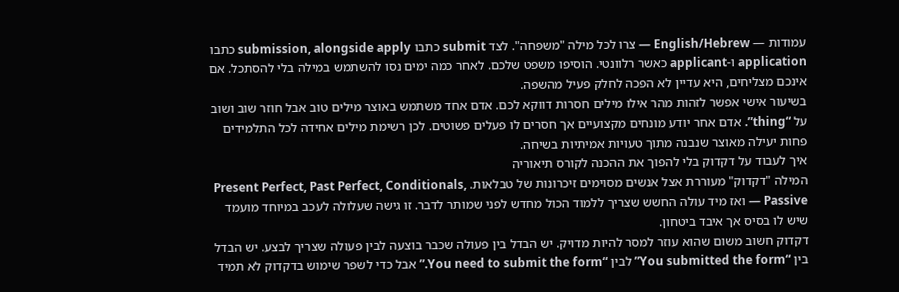עמודות — English/Hebrew — צרו לכל מילה "משפחה". לצד submit כתבו submission, alongside apply כתבו application ו-applicant כאשר רלוונטי. הוסיפו משפט שלכם. לאחר כמה ימים נסו להשתמש במילה בלי להסתכל. אם אינכם מצליחים, היא עדיין לא הפכה לחלק פעיל מהשפה.
בשיעור אישי אפשר לזהות מהר אילו מילים חסרות דווקא לכם. אדם אחד משתמש באוצר מילים טוב אבל חוזר שוב ושוב על “thing”. אדם אחר יודע מונחים מקצועיים אך חסרים לו פעלים פשוטים. לכן רשימת מילים אחידה לכל התלמידים פחות יעילה מאוצר שנבנה מתוך טעויות אמיתיות בשיחה.
איך לעבוד על דקדוק בלי להפוך את ההכנה לקורס תיאוריה
המילה "דקדוק" מעוררת אצל אנשים מסוימים זיכרונות של טבלאות. Present Perfect, Past Perfect, Conditionals, Passive — ואז מיד עולה החשש שצריך ללמוד הכול מחדש לפני שמותר לדבר. זו גישה שעלולה לעכב במיוחד מועמד שיש לו בסיס אך איבד ביטחון.
דקדוק חשוב משום שהוא עוזר למסר להיות מדויק. יש הבדל בין פעולה שכבר בוצעה לבין פעולה שצריך לבצע. יש הבדל בין “You submitted the form” לבין “You need to submit the form.” אבל כדי לשפר שימוש בדקדוק לא תמיד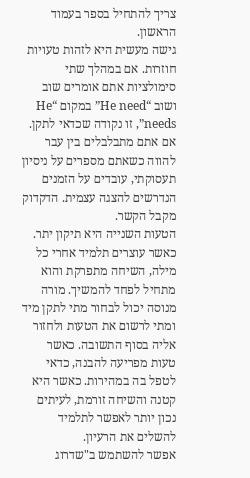צריך להתחיל בספר בעמוד הראשון.
גישה מעשית היא לזהות טעויות חוזרות. אם במהלך שתי סימולציות אתם אומרים שוב ושוב “He need” במקום “He needs”, זו נקודה שכדאי לתקן. אם אתם מתבלבלים בין עבר להווה כשאתם מספרים על ניסיון תעסוקתי, עובדים על הזמנים הנדרשים להצגה עצמית. הדקדוק מקבל הקשר.
הטעות השנייה היא תיקון יתר. כאשר עוצרים תלמיד אחרי כל מילה, השיחה מתפרקת והוא מתחיל לפחד להמשיך. מורה מנוסה יכול לבחור מתי לתקן מיד ומתי לרשום את הטעות ולחזור אליה בסוף התשובה. כאשר טעות מפריעה להבנה, כדאי לטפל בה במהירות. כאשר היא קטנה והשיחה זורמת, לעיתים נכון יותר לאפשר לתלמיד להשלים את הרעיון.
אפשר להשתמש ב"שדרוג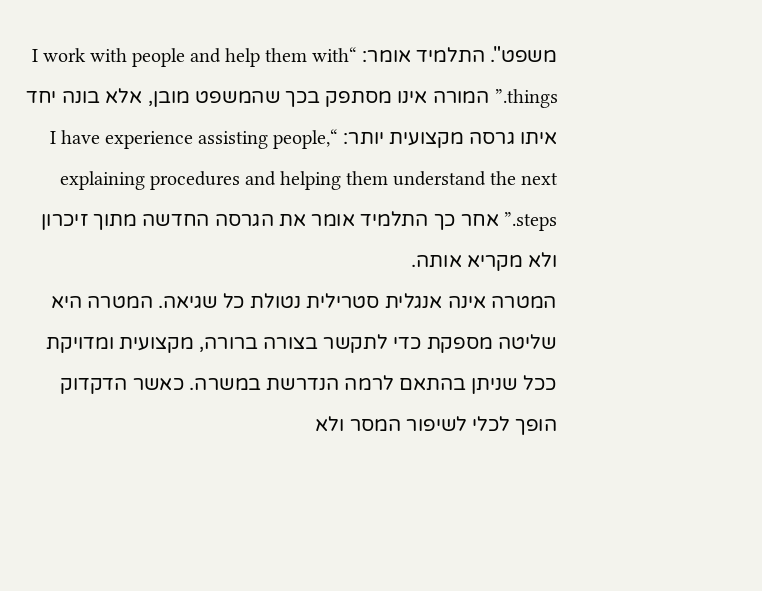משפט". התלמיד אומר: “I work with people and help them with things.” המורה אינו מסתפק בכך שהמשפט מובן, אלא בונה יחד איתו גרסה מקצועית יותר: “I have experience assisting people, explaining procedures and helping them understand the next steps.” אחר כך התלמיד אומר את הגרסה החדשה מתוך זיכרון ולא מקריא אותה.
המטרה אינה אנגלית סטרילית נטולת כל שגיאה. המטרה היא שליטה מספקת כדי לתקשר בצורה ברורה, מקצועית ומדויקת ככל שניתן בהתאם לרמה הנדרשת במשרה. כאשר הדקדוק הופך לכלי לשיפור המסר ולא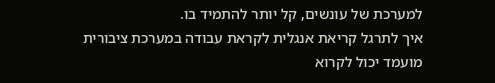למערכת של עונשים, קל יותר להתמיד בו.
איך לתרגל קריאת אנגלית לקראת עבודה במערכת ציבורית
מועמד יכול לקרוא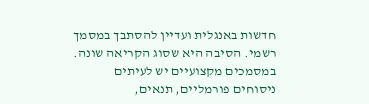חדשות באנגלית ועדיין להסתבך במסמך רשמי. הסיבה היא שסוג הקריאה שונה. במסמכים מקצועיים יש לעיתים ניסוחים פורמליים, תנאים,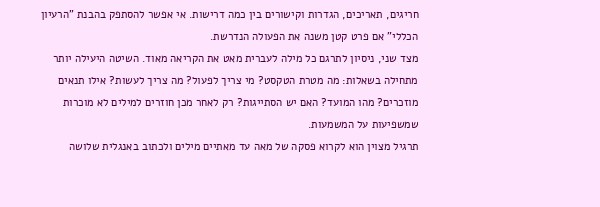חריגים, תאריכים, הגדרות וקישורים בין כמה דרישות. אי אפשר להסתפק בהבנת "הרעיון הכללי" אם פרט קטן משנה את הפעולה הנדרשת.
מצד שני, ניסיון לתרגם כל מילה לעברית מאט את הקריאה מאוד. השיטה היעילה יותר מתחילה בשאלות: מה מטרת הטקסט? מי צריך לפעול? מה צריך לעשות? אילו תנאים מוזכרים? מהו המועד? האם יש הסתייגות? רק לאחר מכן חוזרים למילים לא מוכרות שמשפיעות על המשמעות.
תרגיל מצוין הוא לקרוא פסקה של מאה עד מאתיים מילים ולכתוב באנגלית שלושה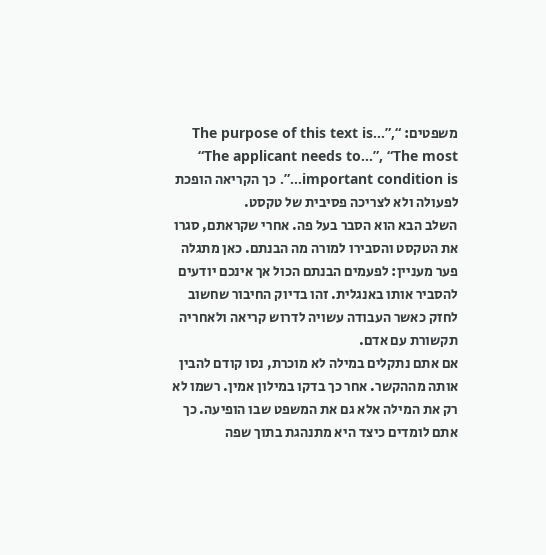משפטים: “The purpose of this text is…”, “The applicant needs to…”, “The most important condition is…”. כך הקריאה הופכת לפעולה ולא לצריכה פסיבית של טקסט.
השלב הבא הוא הסבר בעל פה. אחרי שקראתם, סגרו את הטקסט והסבירו למורה מה הבנתם. כאן מתגלה פער מעניין: לפעמים הבנתם הכול אך אינכם יודעים להסביר אותו באנגלית. זהו בדיוק החיבור שחשוב לחזק כאשר העבודה עשויה לדרוש קריאה ולאחריה תקשורת עם אדם.
אם אתם נתקלים במילה לא מוכרת, נסו קודם להבין אותה מההקשר. אחר כך בדקו במילון אמין. רשמו לא רק את המילה אלא גם את המשפט שבו הופיעה. כך אתם לומדים כיצד היא מתנהגת בתוך שפה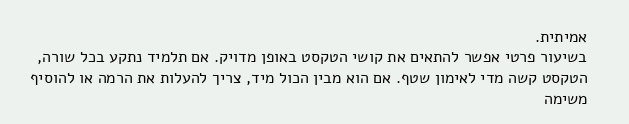אמיתית.
בשיעור פרטי אפשר להתאים את קושי הטקסט באופן מדויק. אם תלמיד נתקע בכל שורה, הטקסט קשה מדי לאימון שטף. אם הוא מבין הכול מיד, צריך להעלות את הרמה או להוסיף משימה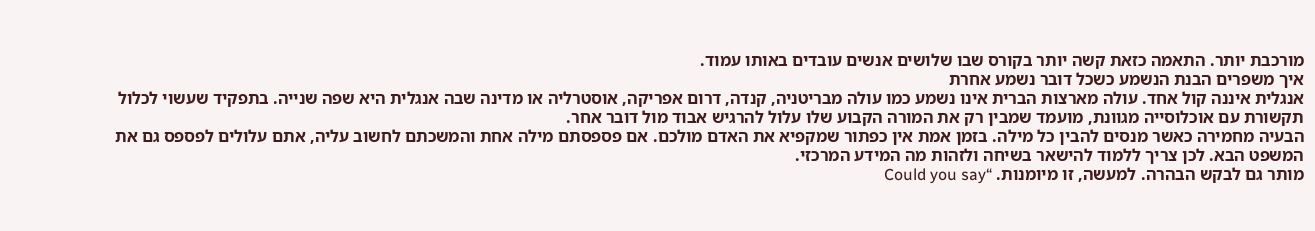מורכבת יותר. התאמה כזאת קשה יותר בקורס שבו שלושים אנשים עובדים באותו עמוד.
איך משפרים הבנת הנשמע כשכל דובר נשמע אחרת
אנגלית איננה קול אחד. עולה מארצות הברית אינו נשמע כמו עולה מבריטניה, קנדה, דרום אפריקה, אוסטרליה או מדינה שבה אנגלית היא שפה שנייה. בתפקיד שעשוי לכלול תקשורת עם אוכלוסייה מגוונת, מועמד שמבין רק את המורה הקבוע שלו עלול להרגיש אבוד מול דובר אחר.
הבעיה מחמירה כאשר מנסים להבין כל מילה. בזמן אמת אין כפתור שמקפיא את האדם מולכם. אם פספסתם מילה אחת והמשכתם לחשוב עליה, אתם עלולים לפספס גם את המשפט הבא. לכן צריך ללמוד להישאר בשיחה ולזהות מה המידע המרכזי.
מותר גם לבקש הבהרה. למעשה, זו מיומנות. “Could you say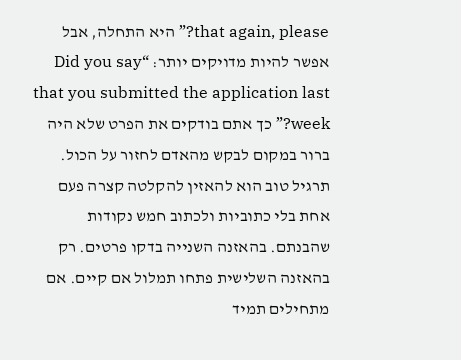that again, please?” היא התחלה, אבל אפשר להיות מדויקים יותר: “Did you say that you submitted the application last week?” כך אתם בודקים את הפרט שלא היה ברור במקום לבקש מהאדם לחזור על הכול.
תרגיל טוב הוא להאזין להקלטה קצרה פעם אחת בלי כתוביות ולכתוב חמש נקודות שהבנתם. בהאזנה השנייה בדקו פרטים. רק בהאזנה השלישית פתחו תמלול אם קיים. אם מתחילים תמיד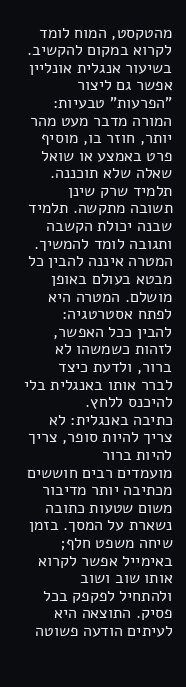מהטקסט, המוח לומד לקרוא במקום להקשיב.
בשיעור אנגלית אונליין אפשר גם ליצור "הפרעות" טבעיות: המורה מדבר מעט מהר יותר, חוזר בו, מוסיף פרט באמצע או שואל שאלה שלא תוכננה. תלמיד שרק שינן תשובה מתקשה. תלמיד שבנה יכולת הקשבה ותגובה לומד להמשיך.
המטרה איננה להבין כל מבטא בעולם באופן מושלם. המטרה היא לפתח אסטרטגיה: להבין ככל האפשר, לזהות כשמשהו לא ברור, ולדעת כיצד לברר אותו באנגלית בלי להיכנס ללחץ.
כתיבה באנגלית: לא צריך להיות סופר, צריך להיות ברור
מועמדים רבים חוששים מכתיבה יותר מדיבור משום שטעות כתובה נשארת על המסך. בזמן שיחה משפט חלף; באימייל אפשר לקרוא אותו שוב ושוב ולהתחיל לפקפק בכל פסיק. התוצאה היא לעיתים הודעה פשוטה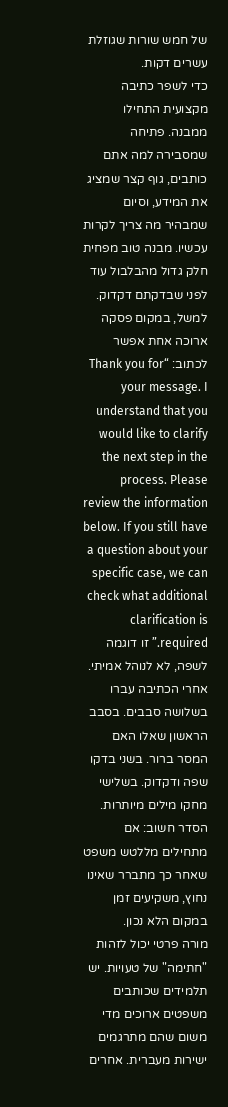של חמש שורות שגוזלת עשרים דקות.
כדי לשפר כתיבה מקצועית התחילו ממבנה. פתיחה שמסבירה למה אתם כותבים, גוף קצר שמציג את המידע, וסיום שמבהיר מה צריך לקרות עכשיו. מבנה טוב מפחית חלק גדול מהבלבול עוד לפני שבדקתם דקדוק.
למשל, במקום פסקה ארוכה אחת אפשר לכתוב: “Thank you for your message. I understand that you would like to clarify the next step in the process. Please review the information below. If you still have a question about your specific case, we can check what additional clarification is required.” זו דוגמה לשפה, לא לנוהל אמיתי.
אחרי הכתיבה עברו בשלושה סבבים. בסבב הראשון שאלו האם המסר ברור. בשני בדקו שפה ודקדוק. בשלישי מחקו מילים מיותרות. הסדר חשוב: אם מתחילים מללטש משפט שאחר כך מתברר שאינו נחוץ, משקיעים זמן במקום הלא נכון.
מורה פרטי יכול לזהות "חתימה" של טעויות. יש תלמידים שכותבים משפטים ארוכים מדי משום שהם מתרגמים ישירות מעברית. אחרים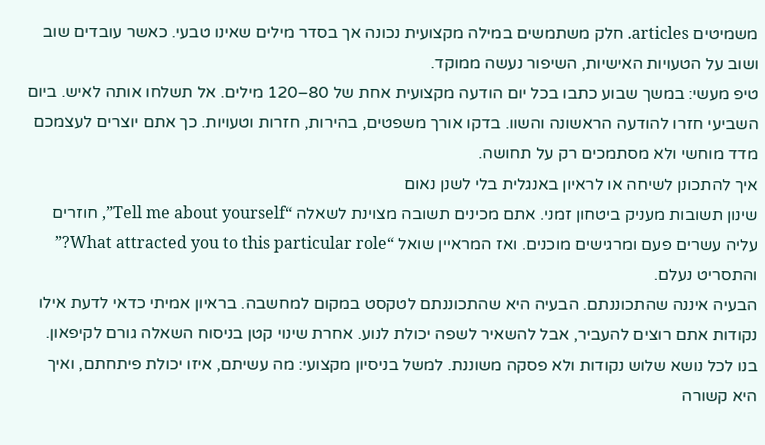משמיטים articles. חלק משתמשים במילה מקצועית נכונה אך בסדר מילים שאינו טבעי. כאשר עובדים שוב ושוב על הטעויות האישיות, השיפור נעשה ממוקד.
טיפ מעשי: במשך שבוע כתבו בכל יום הודעה מקצועית אחת של 80–120 מילים. אל תשלחו אותה לאיש. ביום השביעי חזרו להודעה הראשונה והשוו. בדקו אורך משפטים, בהירות, חזרות וטעויות. כך אתם יוצרים לעצמכם מדד מוחשי ולא מסתמכים רק על תחושה.
איך להתכונן לשיחה או לראיון באנגלית בלי לשנן נאום
שינון תשובות מעניק ביטחון זמני. אתם מכינים תשובה מצוינת לשאלה “Tell me about yourself”, חוזרים עליה עשרים פעם ומרגישים מוכנים. ואז המראיין שואל “What attracted you to this particular role?” והתסריט נעלם.
הבעיה איננה שהתכוננתם. הבעיה היא שהתכוננתם לטקסט במקום למחשבה. בראיון אמיתי כדאי לדעת אילו נקודות אתם רוצים להעביר, אבל להשאיר לשפה יכולת לנוע. אחרת שינוי קטן בניסוח השאלה גורם לקיפאון.
בנו לכל נושא שלוש נקודות ולא פסקה משוננת. למשל בניסיון מקצועי: מה עשיתם, איזו יכולת פיתחתם, ואיך היא קשורה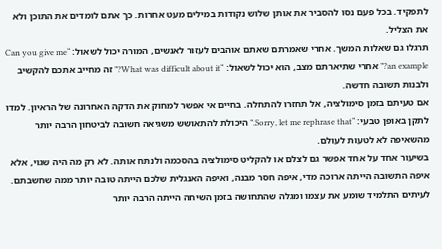לתפקיד. בכל פעם נסו להסביר את אותן שלוש נקודות במילים מעט אחרות. כך אתם לומדים את התוכן ולא את הצליל.
תרגלו גם שאלות המשך. אחרי שאמרתם שאתם אוהבים לעזור לאנשים, המורה יכול לשאול: “Can you give me an example?” אחרי שתיארתם מצב, הוא יכול לשאול: “What was difficult about it?” זה מחייב אתכם להקשיב ולבנות תשובה חדשה.
אם טעיתם בזמן סימולציה, אל תחזרו להתחלה. בחיים אי אפשר למחוק את הדקה האחרונה של הראיון. למדו לתקן באופן טבעי: “Sorry, let me rephrase that.” היכולת להתאושש משגיאה חשובה לביטחון הרבה יותר מהשאיפה לא לטעות לעולם.
בשיעור אחד על אחד אפשר גם לצלם או להקליט סימולציה בהסכמה ולנתח אותה. לא רק מה היה שגוי, אלא איפה התשובה הייתה ארוכה מדי, איפה חסר מבנה, ואיפה האנגלית שלכם הייתה טובה יותר ממה שחשבתם. לעיתים התלמיד שומע את עצמו ומגלה שהתחושה בזמן השיחה הייתה הרבה יותר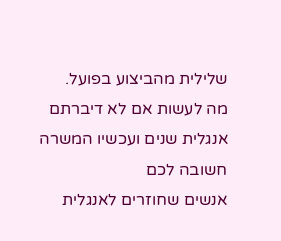שלילית מהביצוע בפועל.
מה לעשות אם לא דיברתם אנגלית שנים ועכשיו המשרה חשובה לכם
אנשים שחוזרים לאנגלית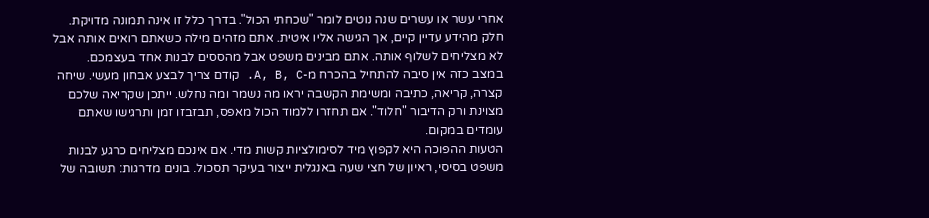אחרי עשר או עשרים שנה נוטים לומר "שכחתי הכול". בדרך כלל זו אינה תמונה מדויקת. חלק מהידע עדיין קיים, אך הגישה אליו איטית. אתם מזהים מילה כשאתם רואים אותה אבל לא מצליחים לשלוף אותה. אתם מבינים משפט אבל מהססים לבנות אחד בעצמכם.
במצב כזה אין סיבה להתחיל בהכרח מ-A, B, C. קודם צריך לבצע אבחון מעשי. שיחה קצרה, קריאה, כתיבה ומשימת הקשבה יראו מה נשמר ומה נחלש. ייתכן שקריאה שלכם מצוינת ורק הדיבור "חלוד". אם תחזרו ללמוד הכול מאפס, תבזבזו זמן ותרגישו שאתם עומדים במקום.
הטעות ההפוכה היא לקפוץ מיד לסימולציות קשות מדי. אם אינכם מצליחים כרגע לבנות משפט בסיסי, ראיון של חצי שעה באנגלית ייצור בעיקר תסכול. בונים מדרגות: תשובה של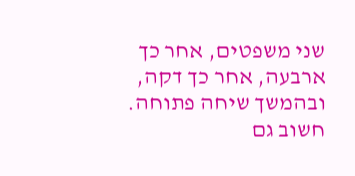שני משפטים, אחר כך ארבעה, אחר כך דקה, ובהמשך שיחה פתוחה.
חשוב גם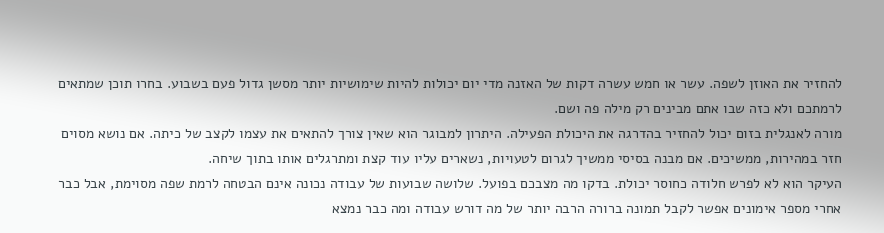להחזיר את האוזן לשפה. עשר או חמש עשרה דקות של האזנה מדי יום יכולות להיות שימושיות יותר מסשן גדול פעם בשבוע. בחרו תוכן שמתאים לרמתכם ולא כזה שבו אתם מבינים רק מילה פה ושם.
מורה לאנגלית בזום יכול להחזיר בהדרגה את היכולת הפעילה. היתרון למבוגר הוא שאין צורך להתאים את עצמו לקצב של כיתה. אם נושא מסוים חזר במהירות, ממשיכים. אם מבנה בסיסי ממשיך לגרום לטעויות, נשארים עליו עוד קצת ומתרגלים אותו בתוך שיחה.
העיקר הוא לא לפרש חלודה כחוסר יכולת. בדקו מה מצבכם בפועל. שלושה שבועות של עבודה נכונה אינם הבטחה לרמת שפה מסוימת, אבל כבר אחרי מספר אימונים אפשר לקבל תמונה ברורה הרבה יותר של מה דורש עבודה ומה כבר נמצא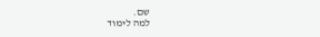שם.
למה לימוד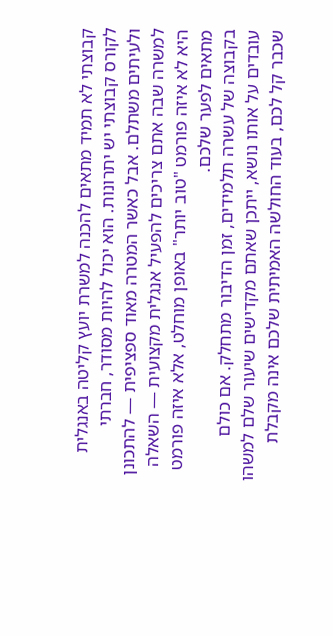קבוצתי לא תמיד מתאים להכנה למשרת יועץ קליטה באנגלית
לקורס קבוצתי יש יתרונות. הוא יכול להיות מסודר, חברתי ולעיתים משתלם. אבל כאשר המטרה מאוד ספציפית — להתכונן למשרה שבה אתם צריכים להפעיל אנגלית מקצועית — השאלה היא לא איזה פורמט "טוב יותר" באופן מוחלט, אלא איזה פורמט מתאים לפער שלכם.
בקבוצה של עשרה תלמידים, זמן הדיבור מתחלק. אם כולם עובדים על אותו נושא, ייתכן שאתם מקדישים שיעור שלם למשהו שכבר קל לכם, בעוד החולשה האמיתית שלכם אינה מקבלת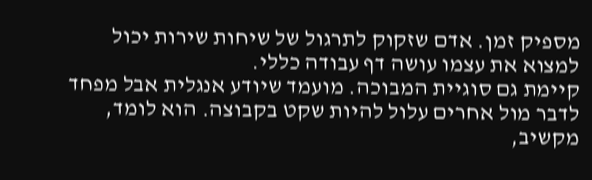מספיק זמן. אדם שזקוק לתרגול של שיחות שירות יכול למצוא את עצמו עושה דף עבודה כללי.
קיימת גם סוגיית המבוכה. מועמד שיודע אנגלית אבל מפחד לדבר מול אחרים עלול להיות שקט בקבוצה. הוא לומד, מקשיב,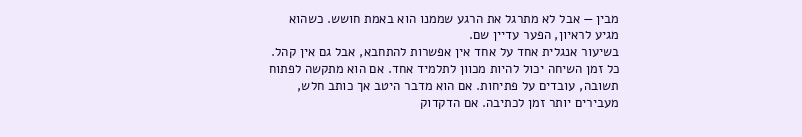מבין — אבל לא מתרגל את הרגע שממנו הוא באמת חושש. כשהוא מגיע לראיון, הפער עדיין שם.
בשיעור אנגלית אחד על אחד אין אפשרות להתחבא, אבל גם אין קהל. כל זמן השיחה יכול להיות מכוון לתלמיד אחד. אם הוא מתקשה לפתוח תשובה, עובדים על פתיחות. אם הוא מדבר היטב אך כותב חלש, מעבירים יותר זמן לכתיבה. אם הדקדוק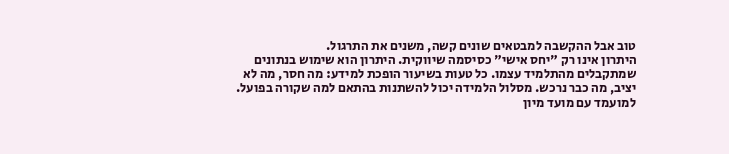טוב אבל ההקשבה למבטאים שונים קשה, משנים את התרגול.
היתרון אינו רק "יחס אישי" כסיסמה שיווקית. היתרון הוא שימוש בנתונים שמתקבלים מהתלמיד עצמו. כל טעות בשיעור הופכת למידע: מה חסר, מה לא יציב, מה כבר נרכש. מסלול הלמידה יכול להשתנות בהתאם למה שקורה בפועל.
למועמד עם מועד מיון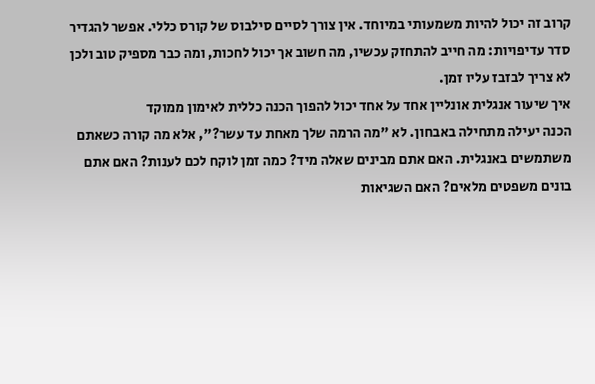קרוב זה יכול להיות משמעותי במיוחד. אין צורך לסיים סילבוס של קורס כללי. אפשר להגדיר סדר עדיפויות: מה חייב להתחזק עכשיו, מה חשוב אך יכול לחכות, ומה כבר מספיק טוב ולכן לא צריך לבזבז עליו זמן.
איך שיעור אנגלית אונליין אחד על אחד יכול להפוך הכנה כללית לאימון ממוקד
הכנה יעילה מתחילה באבחון. לא "מה הרמה שלך מאחת עד עשר?", אלא מה קורה כשאתם משתמשים באנגלית. האם אתם מבינים שאלה מיד? כמה זמן לוקח לכם לענות? האם אתם בונים משפטים מלאים? האם השגיאות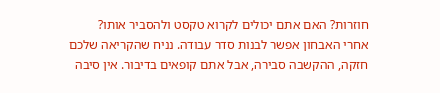חוזרות? האם אתם יכולים לקרוא טקסט ולהסביר אותו?
אחרי האבחון אפשר לבנות סדר עבודה. נניח שהקריאה שלכם חזקה, ההקשבה סבירה, אבל אתם קופאים בדיבור. אין סיבה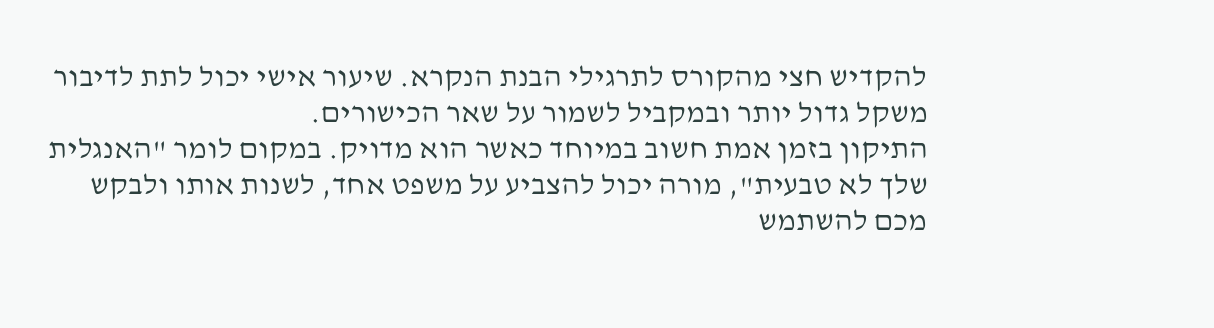להקדיש חצי מהקורס לתרגילי הבנת הנקרא. שיעור אישי יכול לתת לדיבור משקל גדול יותר ובמקביל לשמור על שאר הכישורים.
התיקון בזמן אמת חשוב במיוחד כאשר הוא מדויק. במקום לומר "האנגלית שלך לא טבעית", מורה יכול להצביע על משפט אחד, לשנות אותו ולבקש מכם להשתמש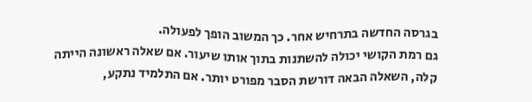בגרסה החדשה בתרחיש אחר. כך המשוב הופך לפעולה.
גם רמת הקושי יכולה להשתנות בתוך אותו שיעור. אם שאלה ראשונה הייתה קלה, השאלה הבאה דורשת הסבר מפורט יותר. אם התלמיד נתקע,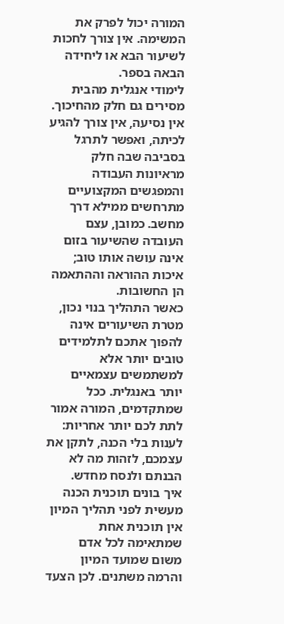המורה יכול לפרק את המשימה. אין צורך לחכות לשיעור הבא או ליחידה הבאה בספר.
לימודי אנגלית מהבית מסירים גם חלק מהחיכוך. אין נסיעה, אין צורך להגיע לכיתה, ואפשר לתרגל בסביבה שבה חלק מראיונות העבודה והמפגשים המקצועיים מתרחשים ממילא דרך מחשב. כמובן, עצם העובדה שהשיעור בזום אינה עושה אותו טוב; איכות ההוראה וההתאמה הן החשובות.
כאשר התהליך בנוי נכון, מטרת השיעורים אינה להפוך אתכם לתלמידים טובים יותר אלא למשתמשים עצמאיים יותר באנגלית. ככל שמתקדמים, המורה אמור לתת לכם יותר אחריות: לענות בלי הכנה, לתקן את עצמכם, לזהות מה לא הבנתם ולנסח מחדש.
איך בונים תוכנית הכנה מעשית לפני תהליך המיון
אין תוכנית אחת שמתאימה לכל אדם משום שמועד המיון והרמה משתנים. לכן הצעד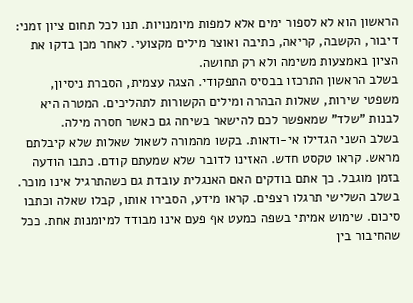הראשון הוא לא לספור ימים אלא למפות מיומנויות. תנו לכל תחום ציון זמני: דיבור, הקשבה, קריאה, כתיבה ואוצר מילים מקצועי. לאחר מכן בדקו את הציון באמצעות משימה ולא רק תחושה.
בשלב הראשון התרכזו בבסיס התפקודי. הצגה עצמית, הסברת ניסיון, משפטי שירות, שאלות הבהרה ומילים הקשורות לתהליכים. המטרה היא לבנות "שלד" שמאפשר לכם להישאר בשיחה גם כאשר חסרה מילה.
בשלב השני הגדילו אי-ודאות. בקשו מהמורה לשאול שאלות שלא קיבלתם מראש. קראו טקסט חדש. האזינו לדובר שלא שמעתם קודם. כתבו הודעה בזמן מוגבל. כך אתם בודקים האם האנגלית עובדת גם כשהתרגיל אינו מוכר.
בשלב השלישי תרגלו רצפים. קראו מידע, הסבירו אותו, קבלו שאלה וכתבו סיכום. שימוש אמיתי בשפה כמעט אף פעם אינו מבודד למיומנות אחת. ככל שהחיבור בין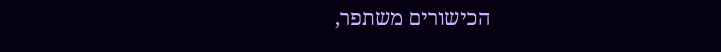הכישורים משתפר,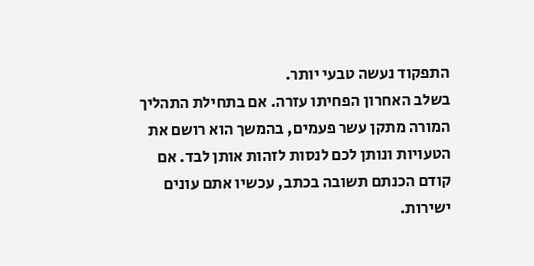התפקוד נעשה טבעי יותר.
בשלב האחרון הפחיתו עזרה. אם בתחילת התהליך המורה מתקן עשר פעמים, בהמשך הוא רושם את הטעויות ונותן לכם לנסות לזהות אותן לבד. אם קודם הכנתם תשובה בכתב, עכשיו אתם עונים ישירות.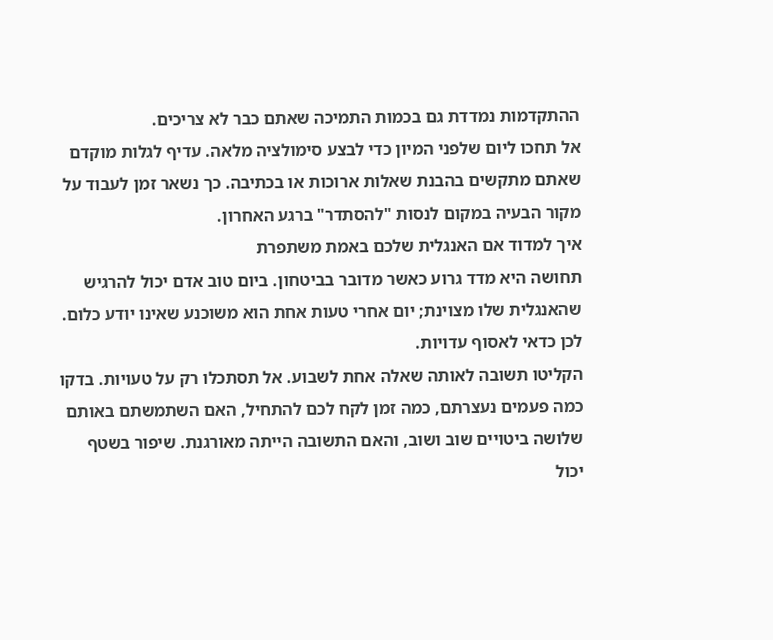ההתקדמות נמדדת גם בכמות התמיכה שאתם כבר לא צריכים.
אל תחכו ליום שלפני המיון כדי לבצע סימולציה מלאה. עדיף לגלות מוקדם שאתם מתקשים בהבנת שאלות ארוכות או בכתיבה. כך נשאר זמן לעבוד על מקור הבעיה במקום לנסות "להסתדר" ברגע האחרון.
איך למדוד אם האנגלית שלכם באמת משתפרת
תחושה היא מדד גרוע כאשר מדובר בביטחון. ביום טוב אדם יכול להרגיש שהאנגלית שלו מצוינת; יום אחרי טעות אחת הוא משוכנע שאינו יודע כלום. לכן כדאי לאסוף עדויות.
הקליטו תשובה לאותה שאלה אחת לשבוע. אל תסתכלו רק על טעויות. בדקו כמה פעמים נעצרתם, כמה זמן לקח לכם להתחיל, האם השתמשתם באותם שלושה ביטויים שוב ושוב, והאם התשובה הייתה מאורגנת. שיפור בשטף יכול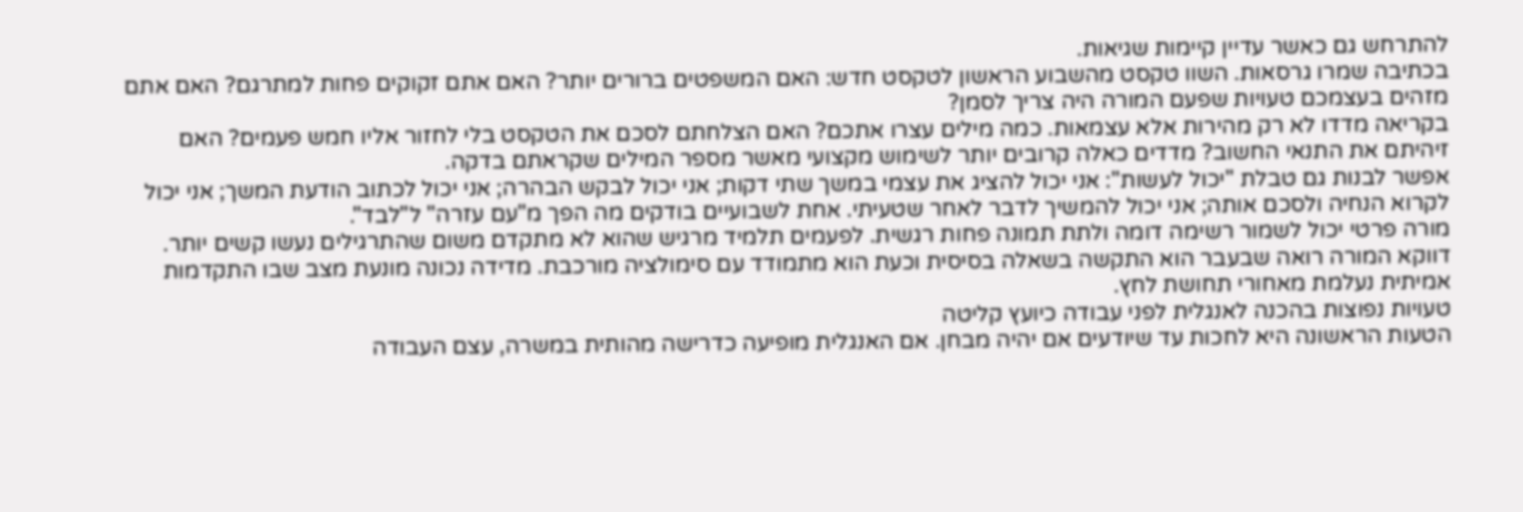להתרחש גם כאשר עדיין קיימות שגיאות.
בכתיבה שמרו גרסאות. השוו טקסט מהשבוע הראשון לטקסט חדש: האם המשפטים ברורים יותר? האם אתם זקוקים פחות למתרגם? האם אתם מזהים בעצמכם טעויות שפעם המורה היה צריך לסמן?
בקריאה מדדו לא רק מהירות אלא עצמאות. כמה מילים עצרו אתכם? האם הצלחתם לסכם את הטקסט בלי לחזור אליו חמש פעמים? האם זיהיתם את התנאי החשוב? מדדים כאלה קרובים יותר לשימוש מקצועי מאשר מספר המילים שקראתם בדקה.
אפשר לבנות גם טבלת "יכול לעשות": אני יכול להציג את עצמי במשך שתי דקות; אני יכול לבקש הבהרה; אני יכול לכתוב הודעת המשך; אני יכול לקרוא הנחיה ולסכם אותה; אני יכול להמשיך לדבר לאחר שטעיתי. אחת לשבועיים בודקים מה הפך מ"עם עזרה" ל"לבד".
מורה פרטי יכול לשמור רשימה דומה ולתת תמונה פחות רגשית. לפעמים תלמיד מרגיש שהוא לא מתקדם משום שהתרגילים נעשו קשים יותר. דווקא המורה רואה שבעבר הוא התקשה בשאלה בסיסית וכעת הוא מתמודד עם סימולציה מורכבת. מדידה נכונה מונעת מצב שבו התקדמות אמיתית נעלמת מאחורי תחושת לחץ.
טעויות נפוצות בהכנה לאנגלית לפני עבודה כיועץ קליטה
הטעות הראשונה היא לחכות עד שיודעים אם יהיה מבחן. אם האנגלית מופיעה כדרישה מהותית במשרה, עצם העבודה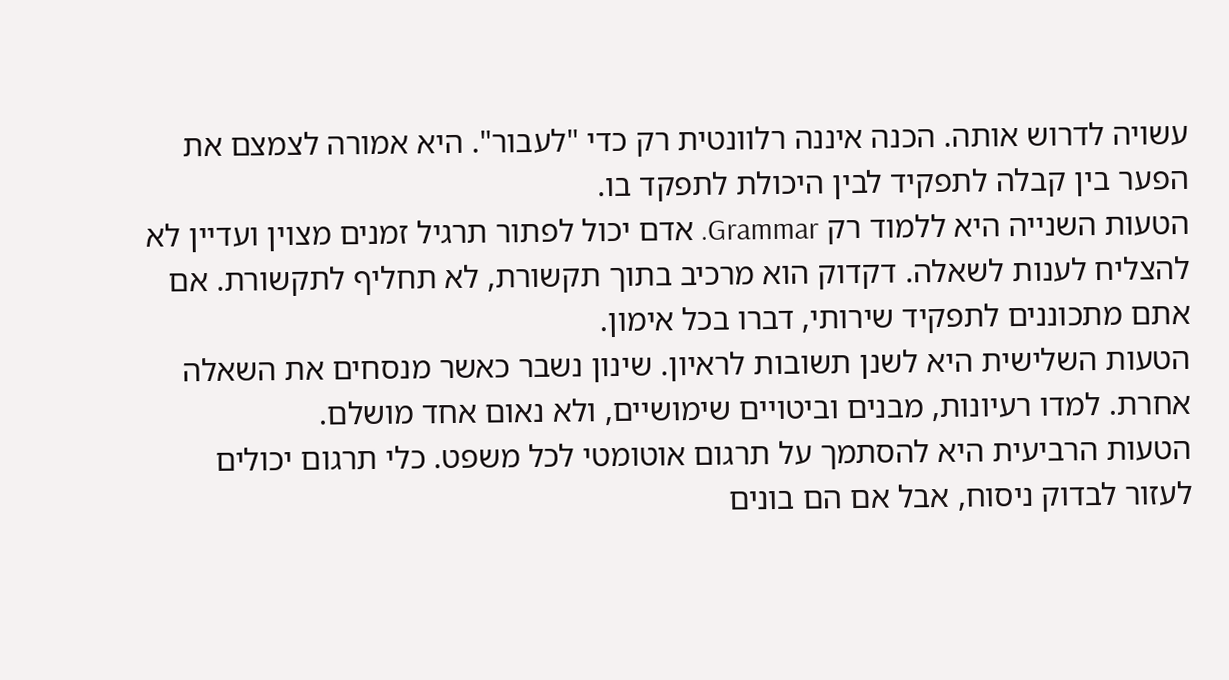עשויה לדרוש אותה. הכנה איננה רלוונטית רק כדי "לעבור". היא אמורה לצמצם את הפער בין קבלה לתפקיד לבין היכולת לתפקד בו.
הטעות השנייה היא ללמוד רק Grammar. אדם יכול לפתור תרגיל זמנים מצוין ועדיין לא להצליח לענות לשאלה. דקדוק הוא מרכיב בתוך תקשורת, לא תחליף לתקשורת. אם אתם מתכוננים לתפקיד שירותי, דברו בכל אימון.
הטעות השלישית היא לשנן תשובות לראיון. שינון נשבר כאשר מנסחים את השאלה אחרת. למדו רעיונות, מבנים וביטויים שימושיים, ולא נאום אחד מושלם.
הטעות הרביעית היא להסתמך על תרגום אוטומטי לכל משפט. כלי תרגום יכולים לעזור לבדוק ניסוח, אבל אם הם בונים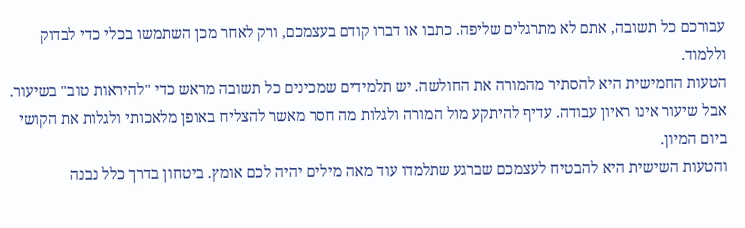עבורכם כל תשובה, אתם לא מתרגלים שליפה. כתבו או דברו קודם בעצמכם, ורק לאחר מכן השתמשו בכלי כדי לבדוק וללמוד.
הטעות החמישית היא להסתיר מהמורה את החולשה. יש תלמידים שמכינים כל תשובה מראש כדי "להיראות טוב" בשיעור. אבל שיעור אינו ראיון עבודה. עדיף להיתקע מול המורה ולגלות מה חסר מאשר להצליח באופן מלאכותי ולגלות את הקושי ביום המיון.
והטעות השישית היא להבטיח לעצמכם שברגע שתלמדו עוד מאה מילים יהיה לכם אומץ. ביטחון בדרך כלל נבנה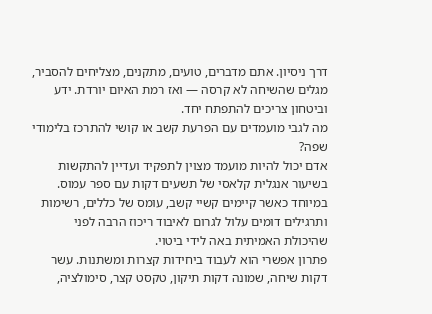דרך ניסיון. אתם מדברים, טועים, מתקנים, מצליחים להסביר, מגלים שהשיחה לא קרסה — ואז רמת האיום יורדת. ידע וביטחון צריכים להתפתח יחד.
מה לגבי מועמדים עם הפרעת קשב או קושי להתרכז בלימודי שפה?
אדם יכול להיות מועמד מצוין לתפקיד ועדיין להתקשות בשיעור אנגלית קלאסי של תשעים דקות עם ספר עמוס. במיוחד כאשר קיימים קשיי קשב, עומס של כללים, רשימות ותרגילים דומים עלול לגרום לאיבוד ריכוז הרבה לפני שהיכולת האמיתית באה לידי ביטוי.
פתרון אפשרי הוא לעבוד ביחידות קצרות ומשתנות. עשר דקות שיחה, שמונה דקות תיקון, טקסט קצר, סימולציה,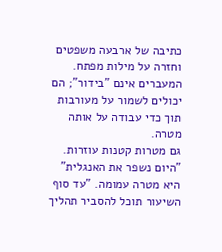כתיבה של ארבעה משפטים וחזרה על מילות מפתח. המעברים אינם "בידור"; הם יכולים לשמור על מעורבות תוך כדי עבודה על אותה מטרה.
גם מטרות קטנות עוזרות. "היום נשפר את האנגלית" היא מטרה עמומה. "עד סוף השיעור תוכל להסביר תהליך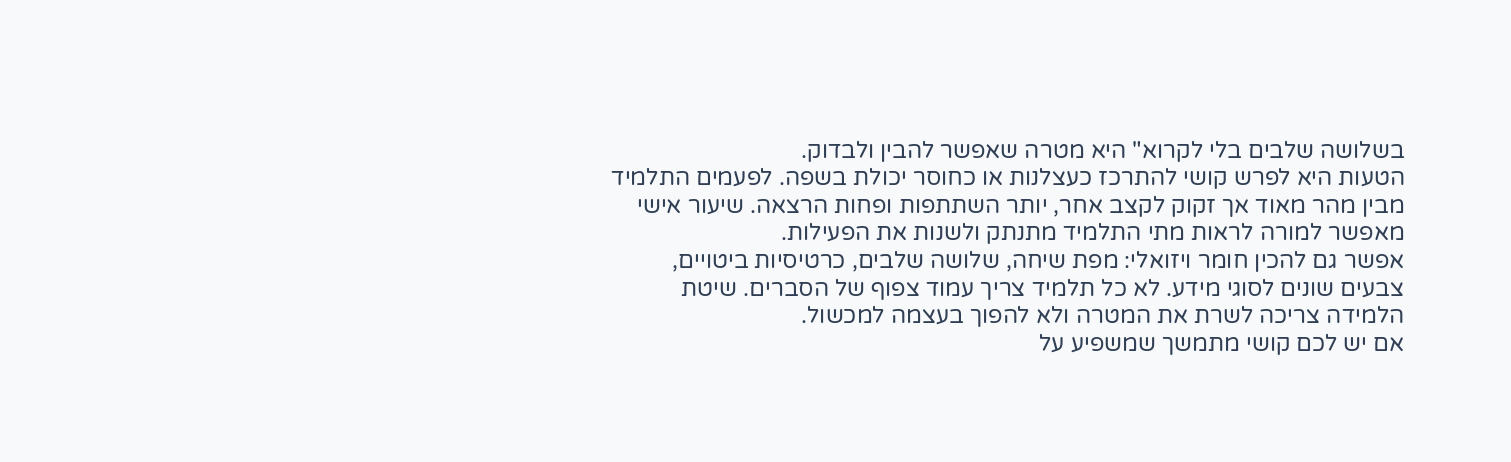בשלושה שלבים בלי לקרוא" היא מטרה שאפשר להבין ולבדוק.
הטעות היא לפרש קושי להתרכז כעצלנות או כחוסר יכולת בשפה. לפעמים התלמיד מבין מהר מאוד אך זקוק לקצב אחר, יותר השתתפות ופחות הרצאה. שיעור אישי מאפשר למורה לראות מתי התלמיד מתנתק ולשנות את הפעילות.
אפשר גם להכין חומר ויזואלי: מפת שיחה, שלושה שלבים, כרטיסיות ביטויים, צבעים שונים לסוגי מידע. לא כל תלמיד צריך עמוד צפוף של הסברים. שיטת הלמידה צריכה לשרת את המטרה ולא להפוך בעצמה למכשול.
אם יש לכם קושי מתמשך שמשפיע על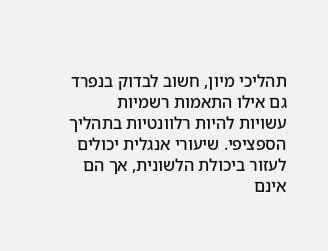תהליכי מיון, חשוב לבדוק בנפרד גם אילו התאמות רשמיות עשויות להיות רלוונטיות בתהליך הספציפי. שיעורי אנגלית יכולים לעזור ביכולת הלשונית, אך הם אינם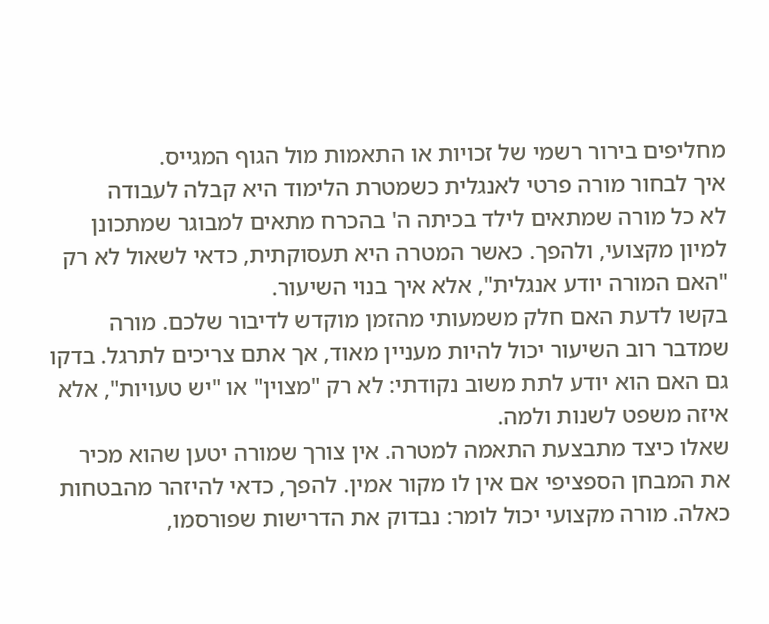מחליפים בירור רשמי של זכויות או התאמות מול הגוף המגייס.
איך לבחור מורה פרטי לאנגלית כשמטרת הלימוד היא קבלה לעבודה
לא כל מורה שמתאים לילד בכיתה ה' בהכרח מתאים למבוגר שמתכונן למיון מקצועי, ולהפך. כאשר המטרה היא תעסוקתית, כדאי לשאול לא רק "האם המורה יודע אנגלית", אלא איך בנוי השיעור.
בקשו לדעת האם חלק משמעותי מהזמן מוקדש לדיבור שלכם. מורה שמדבר רוב השיעור יכול להיות מעניין מאוד, אך אתם צריכים לתרגל. בדקו גם האם הוא יודע לתת משוב נקודתי: לא רק "מצוין" או "יש טעויות", אלא איזה משפט לשנות ולמה.
שאלו כיצד מתבצעת התאמה למטרה. אין צורך שמורה יטען שהוא מכיר את המבחן הספציפי אם אין לו מקור אמין. להפך, כדאי להיזהר מהבטחות כאלה. מורה מקצועי יכול לומר: נבדוק את הדרישות שפורסמו,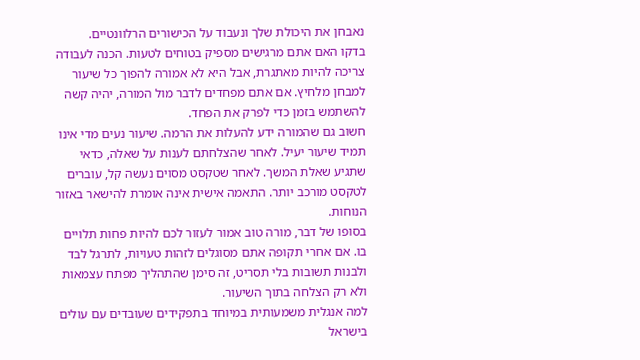נאבחן את היכולת שלך ונעבוד על הכישורים הרלוונטיים.
בדקו האם אתם מרגישים מספיק בטוחים לטעות. הכנה לעבודה צריכה להיות מאתגרת, אבל היא לא אמורה להפוך כל שיעור למבחן מלחיץ. אם אתם מפחדים לדבר מול המורה, יהיה קשה להשתמש בזמן כדי לפרק את הפחד.
חשוב גם שהמורה ידע להעלות את הרמה. שיעור נעים מדי אינו תמיד שיעור יעיל. לאחר שהצלחתם לענות על שאלה, כדאי שתגיע שאלת המשך. לאחר שטקסט מסוים נעשה קל, עוברים לטקסט מורכב יותר. התאמה אישית אינה אומרת להישאר באזור הנוחות.
בסופו של דבר, מורה טוב אמור לעזור לכם להיות פחות תלויים בו. אם אחרי תקופה אתם מסוגלים לזהות טעויות, לתרגל לבד ולבנות תשובות בלי תסריט, זה סימן שהתהליך מפתח עצמאות ולא רק הצלחה בתוך השיעור.
למה אנגלית משמעותית במיוחד בתפקידים שעובדים עם עולים בישראל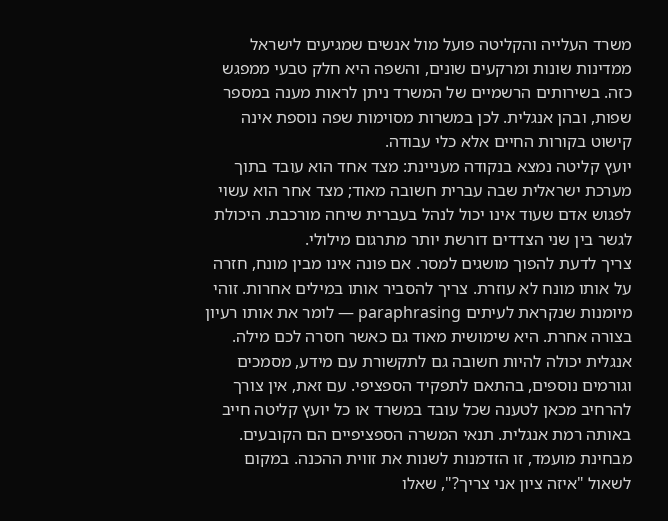משרד העלייה והקליטה פועל מול אנשים שמגיעים לישראל ממדינות שונות ומרקעים שונים, והשפה היא חלק טבעי ממפגש כזה. בשירותים הרשמיים של המשרד ניתן לראות מענה במספר שפות, ובהן אנגלית. לכן במשרות מסוימות שפה נוספת אינה קישוט בקורות החיים אלא כלי עבודה.
יועץ קליטה נמצא בנקודה מעניינת: מצד אחד הוא עובד בתוך מערכת ישראלית שבה עברית חשובה מאוד; מצד אחר הוא עשוי לפגוש אדם שעוד אינו יכול לנהל בעברית שיחה מורכבת. היכולת לגשר בין שני הצדדים דורשת יותר מתרגום מילולי.
צריך לדעת להפוך מושגים למסר. אם פונה אינו מבין מונח, חזרה על אותו מונח לא עוזרת. צריך להסביר אותו במילים אחרות. זוהי מיומנות שנקראת לעיתים paraphrasing — לומר את אותו רעיון בצורה אחרת. היא שימושית מאוד גם כאשר חסרה לכם מילה.
אנגלית יכולה להיות חשובה גם לתקשורת עם מידע, מסמכים וגורמים נוספים, בהתאם לתפקיד הספציפי. עם זאת, אין צורך להרחיב מכאן לטענה שכל עובד במשרד או כל יועץ קליטה חייב באותה רמת אנגלית. תנאי המשרה הספציפיים הם הקובעים.
מבחינת מועמד, זו הזדמנות לשנות את זווית ההכנה. במקום לשאול "איזה ציון אני צריך?", שאלו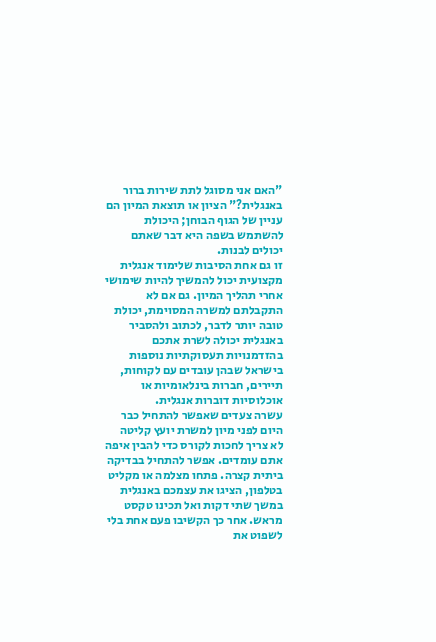"האם אני מסוגל לתת שירות ברור באנגלית?" הציון או תוצאת המיון הם עניין של הגוף הבוחן; היכולת להשתמש בשפה היא דבר שאתם יכולים לבנות.
זו גם אחת הסיבות שלימוד אנגלית מקצועית יכול להמשיך להיות שימושי אחרי תהליך המיון. גם אם לא התקבלתם למשרה המסוימת, יכולת טובה יותר לדבר, לכתוב ולהסביר באנגלית יכולה לשרת אתכם בהזדמנויות תעסוקתיות נוספות בישראל שבהן עובדים עם לקוחות, תיירים, חברות בינלאומיות או אוכלוסיות דוברות אנגלית.
עשרה צעדים שאפשר להתחיל כבר היום לפני מיון למשרת יועץ קליטה
לא צריך לחכות לקורס כדי להבין איפה אתם עומדים. אפשר להתחיל בבדיקה ביתית קצרה. פתחו מצלמה או מקליט בטלפון, הציגו את עצמכם באנגלית במשך שתי דקות ואל תכינו טקסט מראש. אחר כך הקשיבו פעם אחת בלי לשפוט את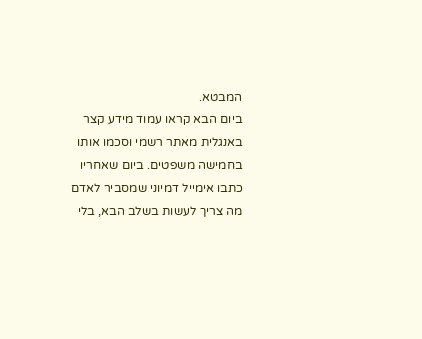המבטא.
ביום הבא קראו עמוד מידע קצר באנגלית מאתר רשמי וסכמו אותו בחמישה משפטים. ביום שאחריו כתבו אימייל דמיוני שמסביר לאדם מה צריך לעשות בשלב הבא, בלי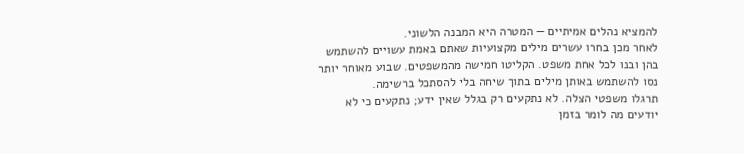להמציא נהלים אמיתיים — המטרה היא המבנה הלשוני.
לאחר מכן בחרו עשרים מילים מקצועיות שאתם באמת עשויים להשתמש בהן ובנו לכל אחת משפט. הקליטו חמישה מהמשפטים. שבוע מאוחר יותר נסו להשתמש באותן מילים בתוך שיחה בלי להסתכל ברשימה.
תרגלו משפטי הצלה. לא נתקעים רק בגלל שאין ידע; נתקעים כי לא יודעים מה לומר בזמן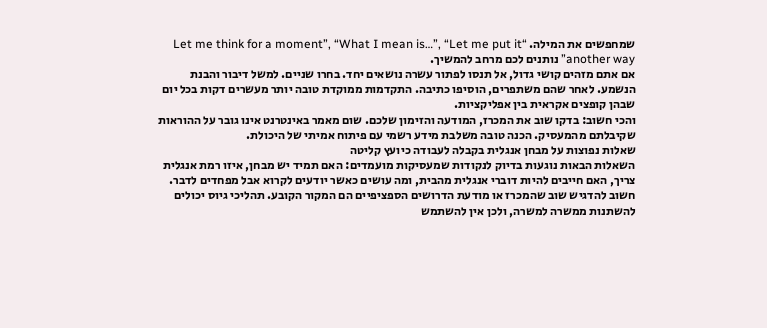שמחפשים את המילה. “Let me think for a moment”, “What I mean is…”, “Let me put it another way” נותנים לכם מרחב להמשיך.
אם אתם מזהים קושי גדול, אל תנסו לפתור עשרה נושאים יחד. בחרו שניים. למשל דיבור והבנת הנשמע. לאחר שהם משתפרים, הוסיפו כתיבה. התקדמות ממוקדת טובה יותר מעשרים דקות בכל יום שבהן קופצים אקראית בין אפליקציות.
והכי חשוב: בדקו שוב את המכרז, המודעה והזימון שלכם. שום מאמר באינטרנט אינו גובר על ההוראות שקיבלתם מהמעסיק. הכנה טובה משלבת מידע רשמי עם פיתוח אמיתי של היכולת.
שאלות נפוצות על מבחן אנגלית בקבלה לעבודה כיועץ קליטה
השאלות הבאות נוגעות בדיוק לנקודות שמעסיקות מועמדים: האם תמיד יש מבחן, איזו רמת אנגלית צריך, האם חייבים להיות דוברי אנגלית מהבית, ומה עושים כאשר יודעים לקרוא אבל מפחדים לדבר.
חשוב להדגיש שוב שהמכרז או מודעת הדרושים הספציפיים הם המקור הקובע. תהליכי גיוס יכולים להשתנות ממשרה למשרה, ולכן אין להשתמש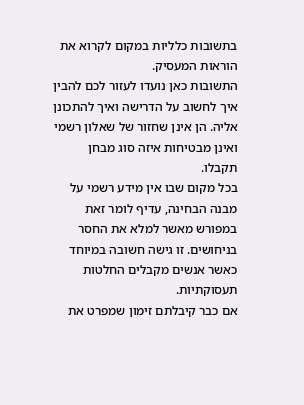בתשובות כלליות במקום לקרוא את הוראות המעסיק.
התשובות כאן נועדו לעזור לכם להבין איך לחשוב על הדרישה ואיך להתכונן אליה. הן אינן שחזור של שאלון רשמי ואינן מבטיחות איזה סוג מבחן תקבלו.
בכל מקום שבו אין מידע רשמי על מבנה הבחינה, עדיף לומר זאת במפורש מאשר למלא את החסר בניחושים. זו גישה חשובה במיוחד כאשר אנשים מקבלים החלטות תעסוקתיות.
אם כבר קיבלתם זימון שמפרט את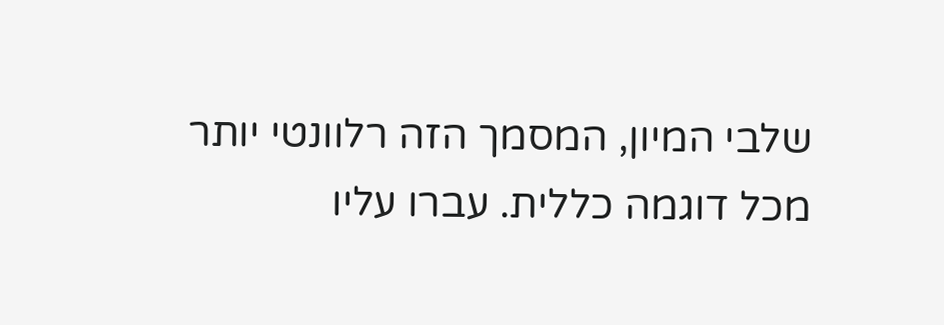שלבי המיון, המסמך הזה רלוונטי יותר מכל דוגמה כללית. עברו עליו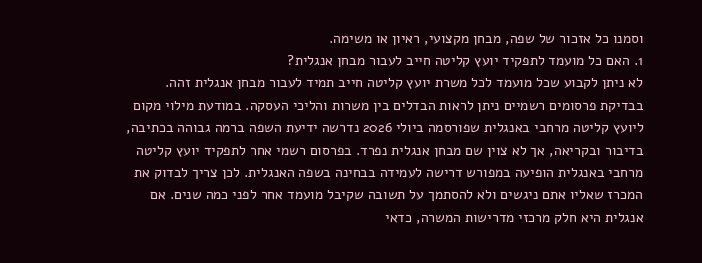וסמנו כל אזכור של שפה, מבחן מקצועי, ראיון או משימה.
1. האם כל מועמד לתפקיד יועץ קליטה חייב לעבור מבחן אנגלית?
לא ניתן לקבוע שכל מועמד לכל משרת יועץ קליטה חייב תמיד לעבור מבחן אנגלית זהה. בבדיקת פרסומים רשמיים ניתן לראות הבדלים בין משרות והליכי העסקה. במודעת מילוי מקום ליועץ קליטה מרחבי באנגלית שפורסמה ביולי 2026 נדרשה ידיעת השפה ברמה גבוהה בכתיבה, בדיבור ובקריאה, אך לא צוין שם מבחן אנגלית נפרד. בפרסום רשמי אחר לתפקיד יועץ קליטה מרחבי באנגלית הופיעה במפורש דרישה לעמידה בבחינה בשפה האנגלית. לכן צריך לבדוק את המכרז שאליו אתם ניגשים ולא להסתמך על תשובה שקיבל מועמד אחר לפני כמה שנים. אם אנגלית היא חלק מרכזי מדרישות המשרה, כדאי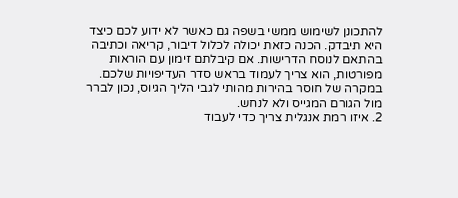להתכונן לשימוש ממשי בשפה גם כאשר לא ידוע לכם כיצד היא תיבדק. הכנה כזאת יכולה לכלול דיבור, קריאה וכתיבה בהתאם לנוסח הדרישות. אם קיבלתם זימון עם הוראות מפורטות, הוא צריך לעמוד בראש סדר העדיפויות שלכם. במקרה של חוסר בהירות מהותי לגבי הליך הגיוס, נכון לברר מול הגורם המגייס ולא לנחש.
2. איזו רמת אנגלית צריך כדי לעבוד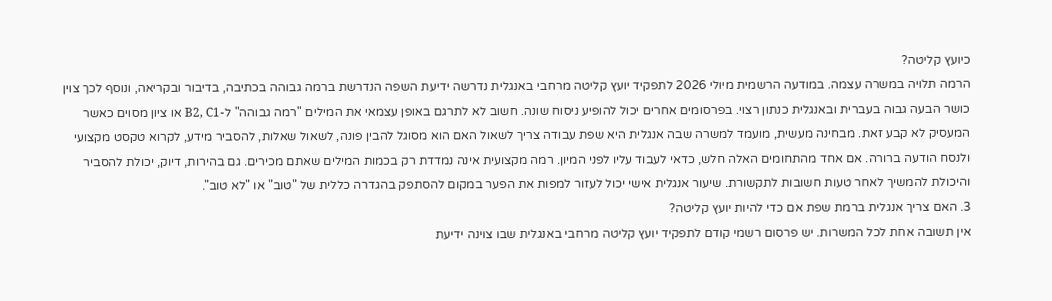כיועץ קליטה?
הרמה תלויה במשרה עצמה. במודעה הרשמית מיולי 2026 לתפקיד יועץ קליטה מרחבי באנגלית נדרשה ידיעת השפה הנדרשת ברמה גבוהה בכתיבה, בדיבור ובקריאה, ונוסף לכך צוין כושר הבעה גבוה בעברית ובאנגלית כנתון רצוי. בפרסומים אחרים יכול להופיע ניסוח שונה. חשוב לא לתרגם באופן עצמאי את המילים "רמה גבוהה" ל-B2, C1 או ציון מסוים כאשר המעסיק לא קבע זאת. מבחינה מעשית, מועמד למשרה שבה אנגלית היא שפת עבודה צריך לשאול האם הוא מסוגל להבין פונה, לשאול שאלות, להסביר מידע, לקרוא טקסט מקצועי ולנסח הודעה ברורה. אם אחד מהתחומים האלה חלש, כדאי לעבוד עליו לפני המיון. רמה מקצועית אינה נמדדת רק בכמות המילים שאתם מכירים. גם בהירות, דיוק, יכולת להסביר והיכולת להמשיך לאחר טעות חשובות לתקשורת. שיעור אנגלית אישי יכול לעזור למפות את הפער במקום להסתפק בהגדרה כללית של "טוב" או "לא טוב".
3. האם צריך אנגלית ברמת שפת אם כדי להיות יועץ קליטה?
אין תשובה אחת לכל המשרות. יש פרסום רשמי קודם לתפקיד יועץ קליטה מרחבי באנגלית שבו צוינה ידיעת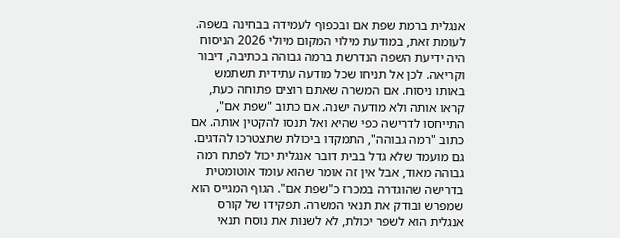אנגלית ברמת שפת אם ובכפוף לעמידה בבחינה בשפה. לעומת זאת, במודעת מילוי המקום מיולי 2026 הניסוח היה ידיעת השפה הנדרשת ברמה גבוהה בכתיבה, דיבור וקריאה. לכן אל תניחו שכל מודעה עתידית תשתמש באותו ניסוח. אם המשרה שאתם רוצים פתוחה כעת, קראו אותה ולא מודעה ישנה. אם כתוב "שפת אם", התייחסו לדרישה כפי שהיא ואל תנסו להקטין אותה. אם כתוב "רמה גבוהה", התמקדו ביכולת שתצטרכו להדגים. גם מועמד שלא גדל בבית דובר אנגלית יכול לפתח רמה גבוהה מאוד, אבל אין זה אומר שהוא עומד אוטומטית בדרישה שהוגדרה במכרז כ"שפת אם". הגוף המגייס הוא שמפרש ובודק את תנאי המשרה. תפקידו של קורס אנגלית הוא לשפר יכולת, לא לשנות את נוסח תנאי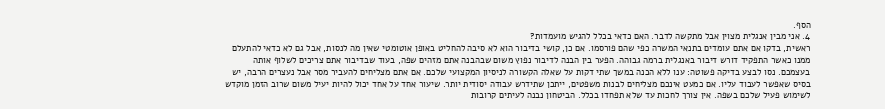הסף.
4. אני מבין אנגלית מצוין אבל מתקשה לדבר. האם כדאי בכלל להגיש מועמדות?
ראשית, בדקו אם אתם עומדים בתנאי המשרה כפי שהם פורסמו. אם כן, קושי בדיבור הוא לא סיבה להחליט באופן אוטומטי שאין מה לנסות, אבל גם לא כדאי להתעלם ממנו כאשר התפקיד דורש דיבור באנגלית ברמה גבוהה. הפער בין הבנה לדיבור נפוץ משום שבהבנה אתם מזהים שפה, בעוד שבדיבור אתם צריכים לשלוף אותה בעצמכם. נסו לבצע בדיקה פשוטה: ענו ללא הכנה במשך שתי דקות על שאלה הקשורה לניסיון המקצועי שלכם. אם אתם מצליחים להעביר מסר אבל נעצרים הרבה, יש בסיס שאפשר לעבוד עליו. אם כמעט אינכם מצליחים לבנות משפטים, ייתכן שתידרש עבודה יסודית יותר. שיעור אחד על אחד יכול להיות יעיל משום שרוב הזמן מוקדש לשימוש פעיל שלכם בשפה. אין צורך לחכות עד שלא תפחדו בכלל. הביטחון נבנה לעיתים קרובות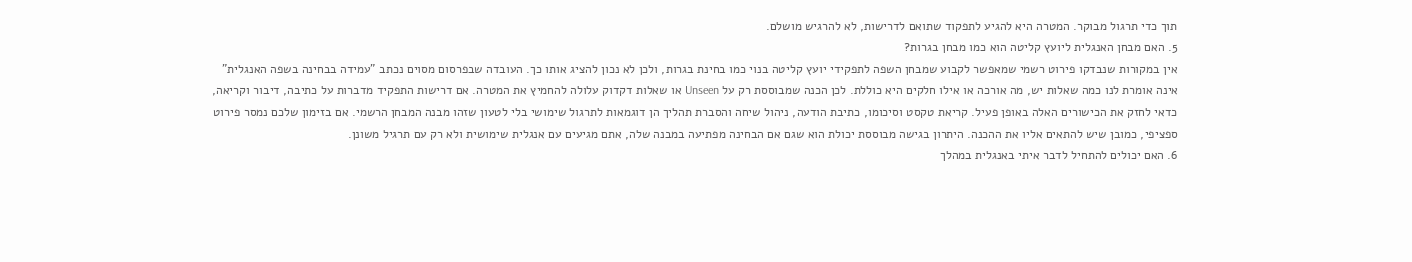תוך כדי תרגול מבוקר. המטרה היא להגיע לתפקוד שתואם לדרישות, לא להרגיש מושלם.
5. האם מבחן האנגלית ליועץ קליטה הוא כמו מבחן בגרות?
אין במקורות שנבדקו פירוט רשמי שמאפשר לקבוע שמבחן השפה לתפקידי יועץ קליטה בנוי כמו בחינת בגרות, ולכן לא נכון להציג אותו כך. העובדה שבפרסום מסוים נכתב "עמידה בבחינה בשפה האנגלית" אינה אומרת לנו כמה שאלות יש, מה אורכה או אילו חלקים היא כוללת. לכן הכנה שמבוססת רק על Unseen או שאלות דקדוק עלולה להחמיץ את המטרה. אם דרישות התפקיד מדברות על כתיבה, דיבור וקריאה, כדאי לחזק את הכישורים האלה באופן פעיל. קריאת טקסט וסיכומו, כתיבת הודעה, ניהול שיחה והסברת תהליך הן דוגמאות לתרגול שימושי בלי לטעון שזהו מבנה המבחן הרשמי. אם בזימון שלכם נמסר פירוט ספציפי, כמובן שיש להתאים אליו את ההכנה. היתרון בגישה מבוססת יכולת הוא שגם אם הבחינה מפתיעה במבנה שלה, אתם מגיעים עם אנגלית שימושית ולא רק עם תרגיל משונן.
6. האם יכולים להתחיל לדבר איתי באנגלית במהלך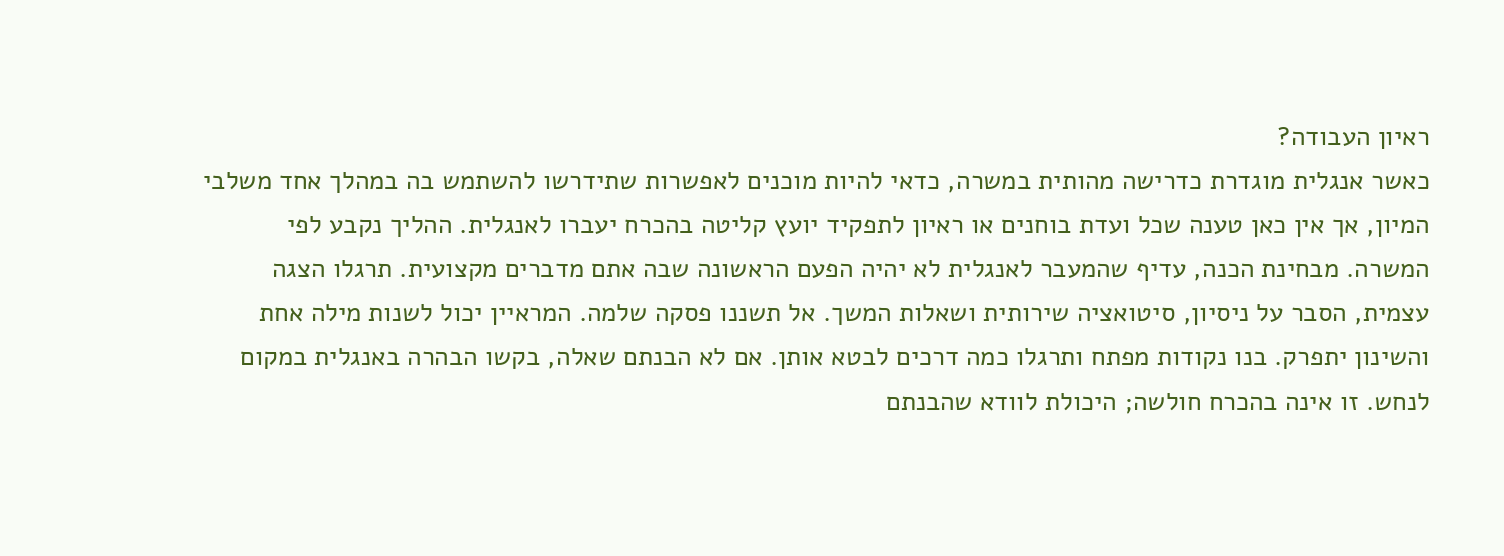ראיון העבודה?
כאשר אנגלית מוגדרת כדרישה מהותית במשרה, כדאי להיות מוכנים לאפשרות שתידרשו להשתמש בה במהלך אחד משלבי המיון, אך אין כאן טענה שכל ועדת בוחנים או ראיון לתפקיד יועץ קליטה בהכרח יעברו לאנגלית. ההליך נקבע לפי המשרה. מבחינת הכנה, עדיף שהמעבר לאנגלית לא יהיה הפעם הראשונה שבה אתם מדברים מקצועית. תרגלו הצגה עצמית, הסבר על ניסיון, סיטואציה שירותית ושאלות המשך. אל תשננו פסקה שלמה. המראיין יכול לשנות מילה אחת והשינון יתפרק. בנו נקודות מפתח ותרגלו כמה דרכים לבטא אותן. אם לא הבנתם שאלה, בקשו הבהרה באנגלית במקום לנחש. זו אינה בהכרח חולשה; היכולת לוודא שהבנתם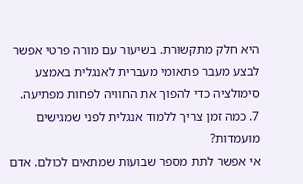היא חלק מתקשורת. בשיעור עם מורה פרטי אפשר לבצע מעבר פתאומי מעברית לאנגלית באמצע סימולציה כדי להפוך את החוויה לפחות מפתיעה.
7. כמה זמן צריך ללמוד אנגלית לפני שמגישים מועמדות?
אי אפשר לתת מספר שבועות שמתאים לכולם. אדם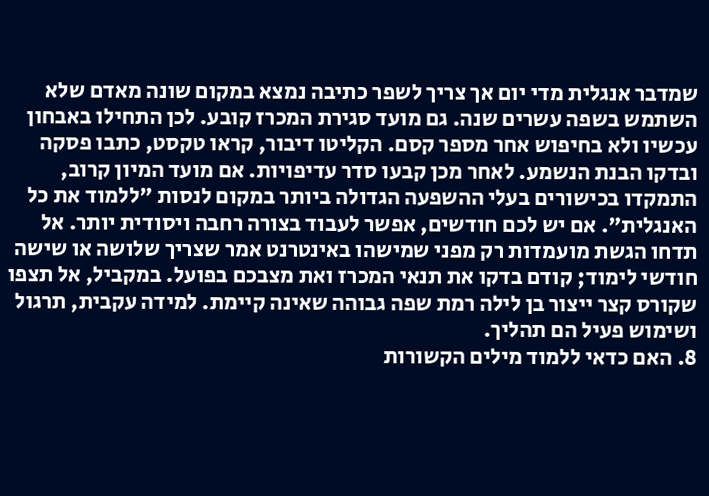שמדבר אנגלית מדי יום אך צריך לשפר כתיבה נמצא במקום שונה מאדם שלא השתמש בשפה עשרים שנה. גם מועד סגירת המכרז קובע. לכן התחילו באבחון עכשיו ולא בחיפוש אחר מספר קסם. הקליטו דיבור, קראו טקסט, כתבו פסקה ובדקו הבנת הנשמע. לאחר מכן קבעו סדר עדיפויות. אם מועד המיון קרוב, התמקדו בכישורים בעלי ההשפעה הגדולה ביותר במקום לנסות "ללמוד את כל האנגלית". אם יש לכם חודשים, אפשר לעבוד בצורה רחבה ויסודית יותר. אל תדחו הגשת מועמדות רק מפני שמישהו באינטרנט אמר שצריך שלושה או שישה חודשי לימוד; קודם בדקו את תנאי המכרז ואת מצבכם בפועל. במקביל, אל תצפו שקורס קצר ייצור בן לילה רמת שפה גבוהה שאינה קיימת. למידה עקבית, תרגול ושימוש פעיל הם תהליך.
8. האם כדאי ללמוד מילים הקשורות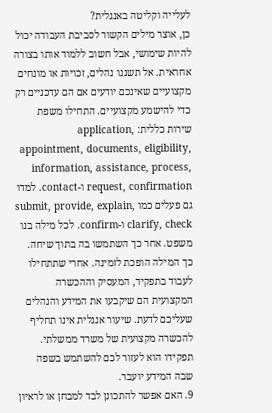לעלייה וקליטה באנגלית?
כן, אוצר מילים הקשור לסביבת העבודה יכול להיות שימושי, אבל חשוב ללמוד אותו בצורה אחראית. אל תשננו נהלים, זכויות או מונחים מקצועיים שאינכם יודעים אם הם עדכניים רק כדי להישמע מקצועיים. התחילו משפת שירות כללית: application, appointment, documents, eligibility, information, assistance, process, request, confirmation ו-contact. למדו גם פעלים כמו submit, provide, explain, clarify, check ו-confirm. לכל מילה בנו משפט. אחר כך השתמשו בה בתוך שיחה. כך המילה הופכת לזמינה. אחרי שתתחילו לעבוד בתפקיד, המעסיק וההכשרה המקצועית הם שיקבעו את המידע והנהלים שעליכם לדעת. שיעור אנגלית אינו תחליף להכשרה מקצועית של משרד ממשלתי. תפקידו הוא לעזור לכם להשתמש בשפה שבה המידע יועבר.
9. האם אפשר להתכונן לבד למבחן או לראיון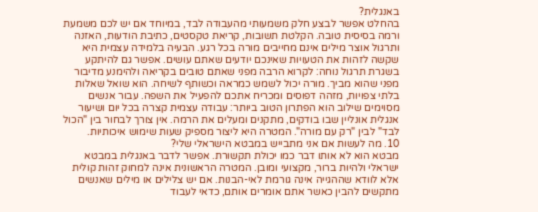באנגלית?
בהחלט אפשר לבצע חלק משמעותי מהעבודה לבד, במיוחד אם יש לכם משמעת ורמה בסיסית טובה. הקלטת תשובות, קריאת טקסטים, כתיבת הודעות, האזנה ותרגול אוצר מילים אינם מחייבים מורה בכל רגע. הבעיה בלמידה עצמית היא שקשה לזהות את הטעויות שאינכם יודעים שאתם עושים. אפשר גם להיתקע בשגרת תרגול נוחה: לקרוא הרבה מפני שאתם טובים בקריאה ולהימנע מדיבור מפני שהוא מביך. מורה יכול לשמש כמראה וכשותף לשיחה. הוא שואל שאלות בלתי צפויות, מזהה דפוסים ומכריח אתכם להפעיל את השפה. עבור אנשים מסוימים שילוב הוא הפתרון הטוב ביותר: עבודה עצמית קצרה בכל יום ושיעור אנגלית אונליין שבו בודקים, מתקנים ומעלים את הרמה. אין צורך לבחור בין "הכול לבד" לבין "רק עם מורה". המטרה היא ליצור מספיק שעות שימוש איכותיות.
10. מה לעשות אם אני מתבייש במבטא הישראלי שלי?
מבטא הוא לא אותו דבר כמו יכולת תקשורת. אפשר לדבר באנגלית במבטא ישראלי ולהיות ברור, מקצועי ומובן. המטרה הראשונית אינה למחוק זהות קולית אלא לוודא שההגייה אינה גורמת לאי-הבנות. אם יש צלילים או מילים שאנשים מתקשים להבין כאשר אתם אומרים אותם, כדאי לעבוד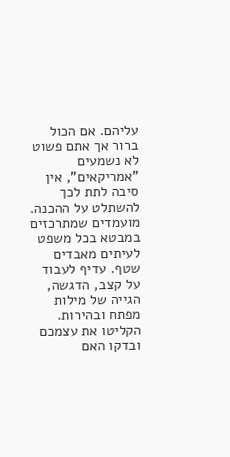עליהם. אם הכול ברור אך אתם פשוט לא נשמעים "אמריקאים", אין סיבה לתת לכך להשתלט על ההכנה. מועמדים שמתרכזים במבטא בכל משפט לעיתים מאבדים שטף. עדיף לעבוד על קצב, הדגשה, הגייה של מילות מפתח ובהירות. הקליטו את עצמכם ובדקו האם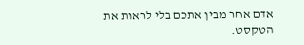אדם אחר מבין אתכם בלי לראות את הטקסט.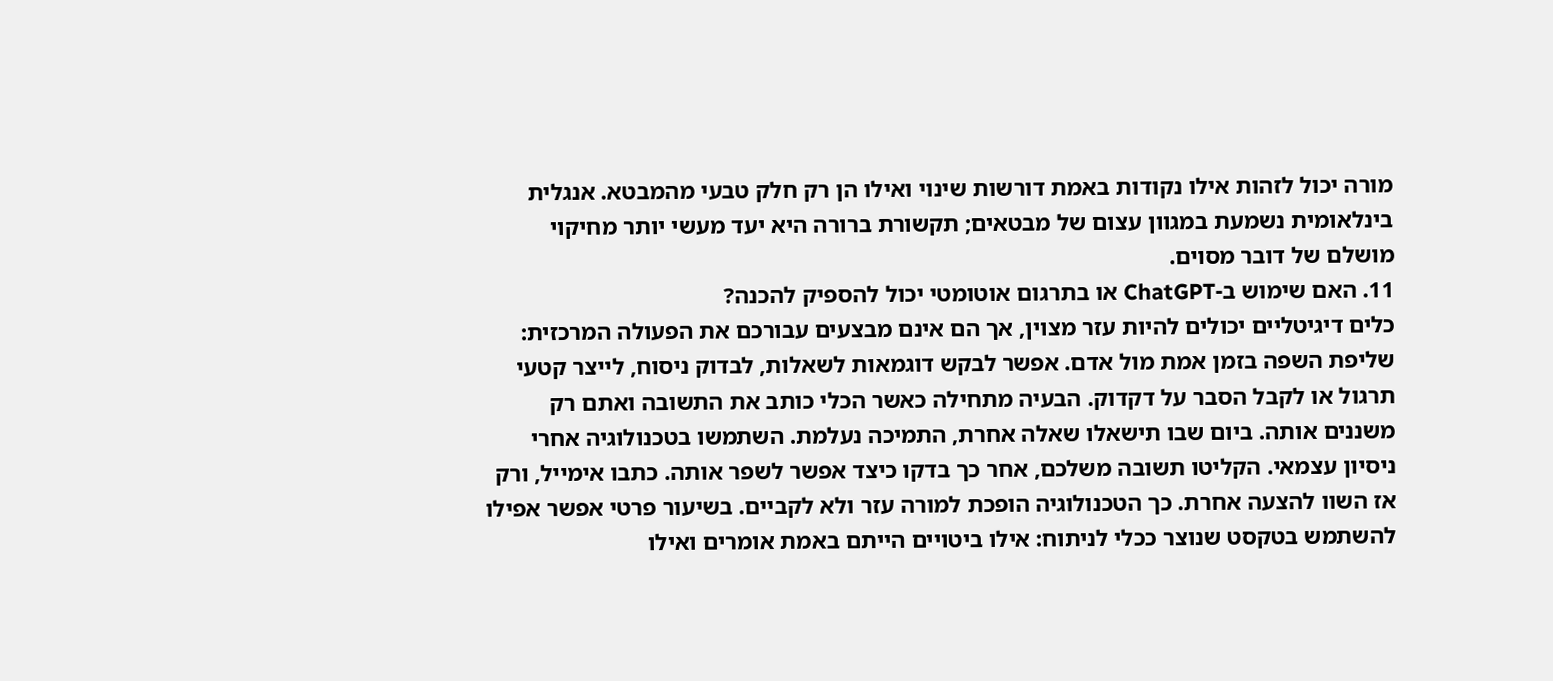מורה יכול לזהות אילו נקודות באמת דורשות שינוי ואילו הן רק חלק טבעי מהמבטא. אנגלית בינלאומית נשמעת במגוון עצום של מבטאים; תקשורת ברורה היא יעד מעשי יותר מחיקוי מושלם של דובר מסוים.
11. האם שימוש ב-ChatGPT או בתרגום אוטומטי יכול להספיק להכנה?
כלים דיגיטליים יכולים להיות עזר מצוין, אך הם אינם מבצעים עבורכם את הפעולה המרכזית: שליפת השפה בזמן אמת מול אדם. אפשר לבקש דוגמאות לשאלות, לבדוק ניסוח, לייצר קטעי תרגול או לקבל הסבר על דקדוק. הבעיה מתחילה כאשר הכלי כותב את התשובה ואתם רק משננים אותה. ביום שבו תישאלו שאלה אחרת, התמיכה נעלמת. השתמשו בטכנולוגיה אחרי ניסיון עצמאי. הקליטו תשובה משלכם, אחר כך בדקו כיצד אפשר לשפר אותה. כתבו אימייל, ורק אז השוו להצעה אחרת. כך הטכנולוגיה הופכת למורה עזר ולא לקביים. בשיעור פרטי אפשר אפילו להשתמש בטקסט שנוצר ככלי לניתוח: אילו ביטויים הייתם באמת אומרים ואילו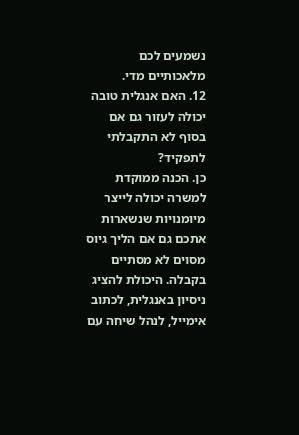נשמעים לכם מלאכותיים מדי.
12. האם אנגלית טובה יכולה לעזור גם אם בסוף לא התקבלתי לתפקיד?
כן. הכנה ממוקדת למשרה יכולה לייצר מיומנויות שנשארות אתכם גם אם הליך גיוס מסוים לא מסתיים בקבלה. היכולת להציג ניסיון באנגלית, לכתוב אימייל, לנהל שיחה עם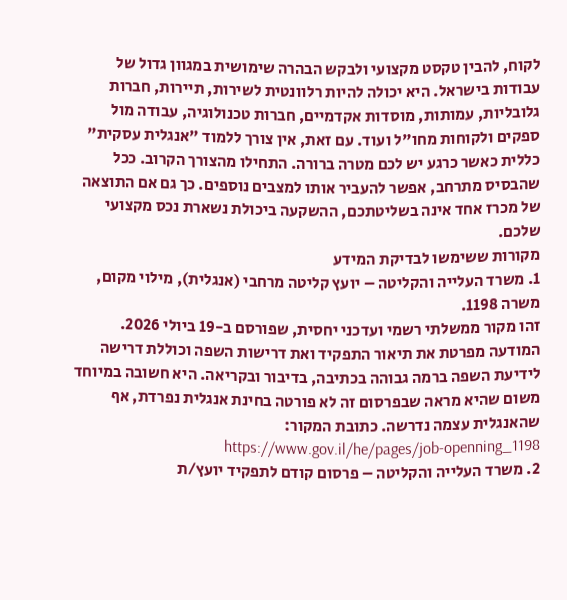לקוח, להבין טקסט מקצועי ולבקש הבהרה שימושית במגוון גדול של עבודות בישראל. היא יכולה להיות רלוונטית לשירות, תיירות, חברות גלובליות, עמותות, מוסדות אקדמיים, חברות טכנולוגיה, עבודה מול ספקים ולקוחות מחו"ל ועוד. עם זאת, אין צורך ללמוד "אנגלית עסקית" כללית כאשר כרגע יש לכם מטרה ברורה. התחילו מהצורך הקרוב. ככל שהבסיס מתרחב, אפשר להעביר אותו למצבים נוספים. כך גם אם התוצאה של מכרז אחד אינה בשליטתכם, ההשקעה ביכולת נשארת נכס מקצועי שלכם.
מקורות ששימשו לבדיקת המידע
1. משרד העלייה והקליטה – יועץ קליטה מרחבי (אנגלית), מילוי מקום, משרה 1198.
זהו מקור ממשלתי רשמי ועדכני יחסית, שפורסם ב-19 ביולי 2026. המודעה מפרטת את תיאור התפקיד ואת דרישות השפה וכוללת דרישה לידיעת השפה ברמה גבוהה בכתיבה, בדיבור ובקריאה. היא חשובה במיוחד משום שהיא מראה שבפרסום זה לא פורטה בחינת אנגלית נפרדת, אף שהאנגלית עצמה נדרשה. כתובת המקור: https://www.gov.il/he/pages/job-openning_1198
2. משרד העלייה והקליטה – פרסום קודם לתפקיד יועץ/ת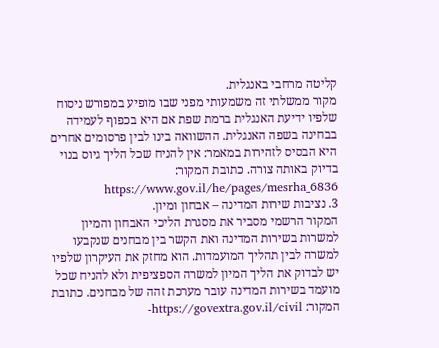קליטה מרחבי באנגלית.
מקור ממשלתי זה משמעותי מפני שבו מופיע במפורש ניסוח שלפיו ידיעת האנגלית ברמת שפת אם היא בכפוף לעמידה בבחינה בשפה האנגלית. ההשוואה בינו לבין פרסומים אחרים היא הבסיס לזהירות במאמר: אין להניח שכל הליך גיוס בנוי בדיוק באותה צורה. כתובת המקור: https://www.gov.il/he/pages/mesrha_6836
3. נציבות שירות המדינה – אבחון ומיון.
המקור הרשמי מסביר את מסגרת הליכי האבחון והמיון למשרות בשירות המדינה ואת הקשר בין מבחנים שנקבעו למשרה לבין תהליך המועמדות. הוא מחזק את העיקרון שלפיו יש לבדוק את הליך המיון למשרה הספציפית ולא להניח שכל מועמד בשירות המדינה עובר מערכת זהה של מבחנים. כתובת המקור: https://govextra.gov.il/civil-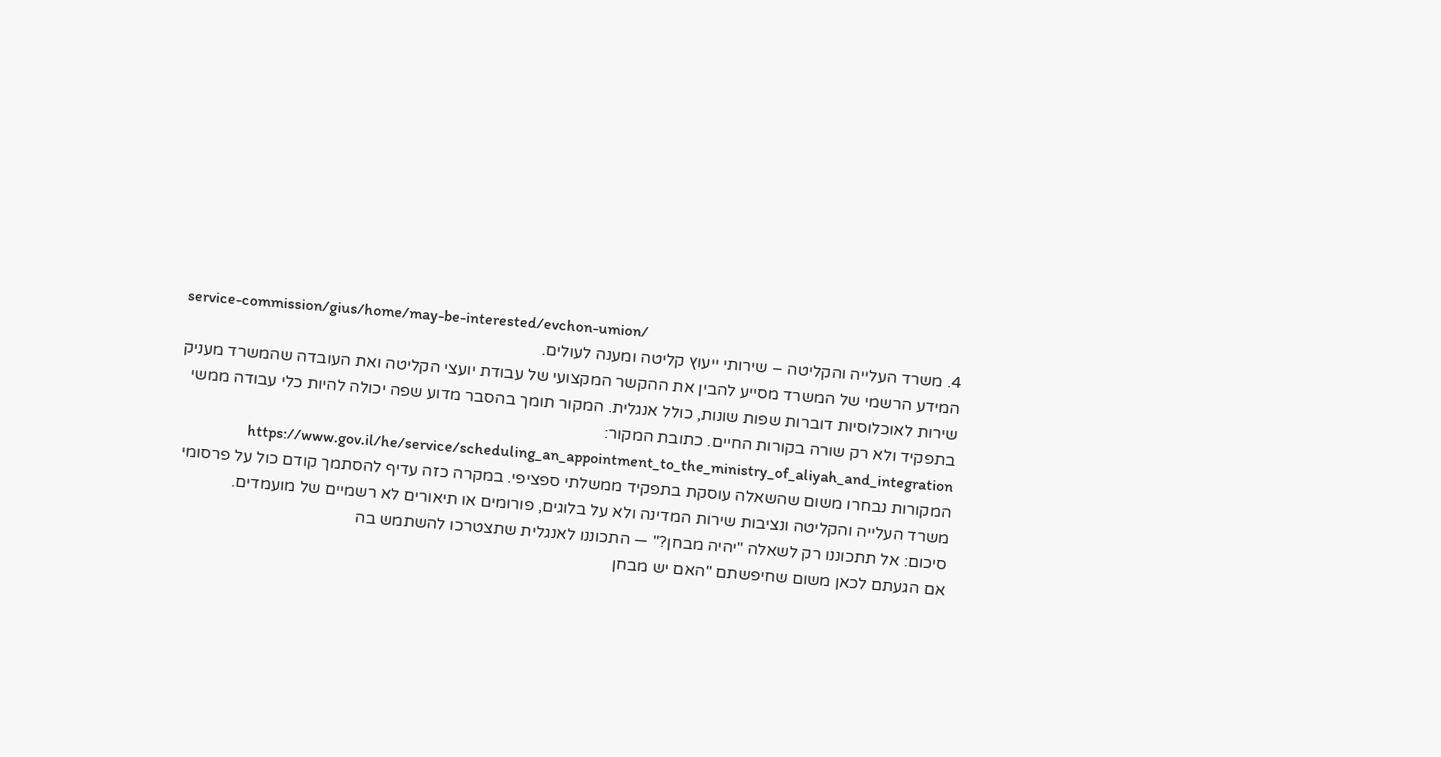service-commission/gius/home/may-be-interested/evchon-umion/
4. משרד העלייה והקליטה – שירותי ייעוץ קליטה ומענה לעולים.
המידע הרשמי של המשרד מסייע להבין את ההקשר המקצועי של עבודת יועצי הקליטה ואת העובדה שהמשרד מעניק שירות לאוכלוסיות דוברות שפות שונות, כולל אנגלית. המקור תומך בהסבר מדוע שפה יכולה להיות כלי עבודה ממשי בתפקיד ולא רק שורה בקורות החיים. כתובת המקור: https://www.gov.il/he/service/scheduling_an_appointment_to_the_ministry_of_aliyah_and_integration
המקורות נבחרו משום שהשאלה עוסקת בתפקיד ממשלתי ספציפי. במקרה כזה עדיף להסתמך קודם כול על פרסומי משרד העלייה והקליטה ונציבות שירות המדינה ולא על בלוגים, פורומים או תיאורים לא רשמיים של מועמדים.
סיכום: אל תתכוננו רק לשאלה "יהיה מבחן?" — התכוננו לאנגלית שתצטרכו להשתמש בה
אם הגעתם לכאן משום שחיפשתם "האם יש מבחן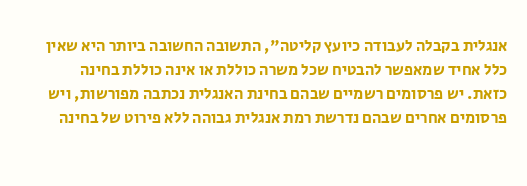אנגלית בקבלה לעבודה כיועץ קליטה", התשובה החשובה ביותר היא שאין כלל אחיד שמאפשר להבטיח שכל משרה כוללת או אינה כוללת בחינה כזאת. יש פרסומים רשמיים שבהם בחינת האנגלית נכתבה מפורשות, ויש פרסומים אחרים שבהם נדרשת רמת אנגלית גבוהה ללא פירוט של בחינה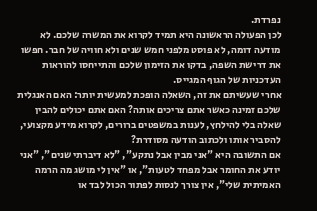נפרדת.
לכן הפעולה הראשונה היא תמיד לקרוא את המשרה שלכם. לא מודעה דומה, לא פוסט מלפני חמש שנים ולא חוויה של חבר. חפשו את דרישת השפה, בדקו את הזימון שלכם והתייחסו להוראות העדכניות של הגוף המגייס.
אחרי שעשיתם את זה, השאלה הופכת למעשית יותר: האם האנגלית שלכם זמינה כאשר אתם צריכים אותה? האם אתם יכולים להבין שאלה בלי להילחץ, לענות במשפטים ברורים, לקרוא מידע מקצועי, להסביר אותו ולכתוב הודעה מסודרת?
אם התשובה היא "אני מבין אבל נתקע", "לא דיברתי שנים", "אני יודע את החומר אבל מפחד לטעות", או "אין לי מושג מה הרמה האמיתית שלי", אין צורך לנסות לפתור הכול לבד או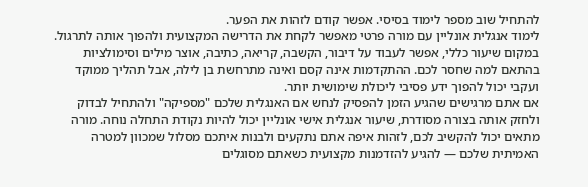להתחיל שוב מספר לימוד בסיסי. אפשר קודם לזהות את הפער.
לימוד אנגלית אונליין עם מורה פרטי מאפשר לקחת את הדרישה המקצועית ולהפוך אותה לתרגול. במקום שיעור כללי, אפשר לעבוד על דיבור, הקשבה, קריאה, כתיבה, אוצר מילים וסימולציות בהתאם למה שחסר לכם. ההתקדמות אינה קסם ואינה מתרחשת בן לילה, אבל תהליך ממוקד ועקבי יכול להפוך ידע פסיבי ליכולת שימושית יותר.
אם אתם מרגישים שהגיע הזמן להפסיק לנחש אם האנגלית שלכם "מספיקה" ולהתחיל לבדוק ולחזק אותה בצורה מסודרת, שיעור אנגלית אישי אונליין יכול להיות נקודת התחלה נוחה. מורה מתאים יכול להקשיב לכם, לזהות איפה אתם נתקעים ולבנות איתכם מסלול שמכוון למטרה האמיתית שלכם — להגיע להזדמנות מקצועית כשאתם מסוגלים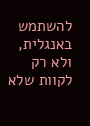להשתמש באנגלית, ולא רק לקוות שלא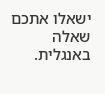ישאלו אתכם שאלה באנגלית.